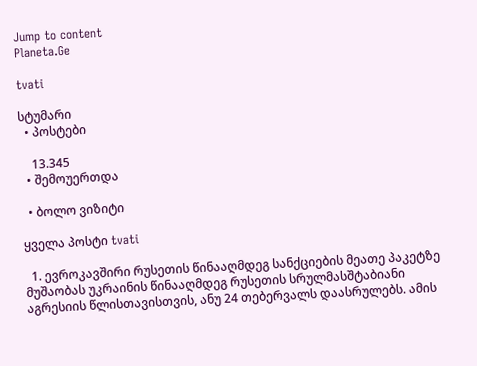Jump to content
Planeta.Ge

tvati

სტუმარი
  • პოსტები

    13.345
  • შემოუერთდა

  • ბოლო ვიზიტი

ყველა პოსტი tvati

  1. ევროკავშირი რუსეთის წინააღმდეგ სანქციების მეათე პაკეტზე მუშაობას უკრაინის წინააღმდეგ რუსეთის სრულმასშტაბიანი აგრესიის წლისთავისთვის, ანუ 24 თებერვალს დაასრულებს. ამის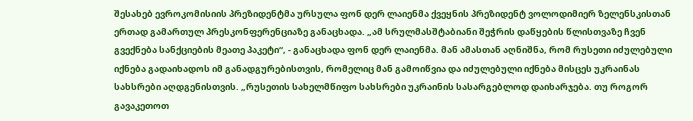შესახებ ევროკომისიის პრეზიდენტმა ურსულა ფონ დერ ლაიენმა ქვეყნის პრეზიდენტ ვოლოდიმიერ ზელენსკისთან ერთად გამართულ პრესკონფერენციაზე განაცხადა. „ამ სრულმასშტაბიანი შეჭრის დაწყების წლისთვაზე ჩვენ გვექნება სანქციების მეათე პაკეტი“, - განაცხადა ფონ დერ ლაიენმა. მან ამასთან აღნიშნა, რომ რუსეთი იძულებული იქნება გადაიხადოს იმ განადგურებისთვის, რომელიც მან გამოიწვია და იძულებული იქნება მისცეს უკრაინას სახსრები აღდგენისთვის. „რუსეთის სახელმწიფო სახსრები უკრაინის სასარგებლოდ დაიხარჯება. თუ როგორ გავაკეთოთ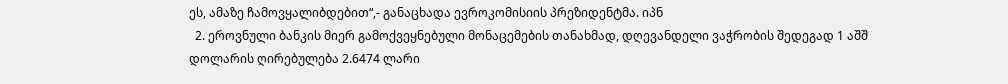ეს, ამაზე ჩამოვყალიბდებით“,- განაცხადა ევროკომისიის პრეზიდენტმა. იპნ
  2. ეროვნული ბანკის მიერ გამოქვეყნებული მონაცემების თანახმად, დღევანდელი ვაჭრობის შედეგად 1 აშშ დოლარის ღირებულება 2.6474 ლარი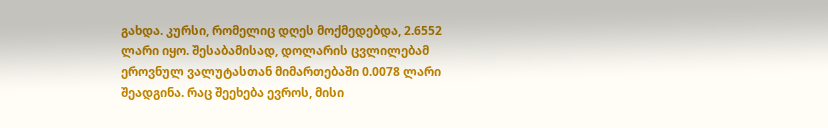გახდა. კურსი, რომელიც დღეს მოქმედებდა, 2.6552 ლარი იყო. შესაბამისად, დოლარის ცვლილებამ ეროვნულ ვალუტასთან მიმართებაში 0.0078 ლარი შეადგინა. რაც შეეხება ევროს, მისი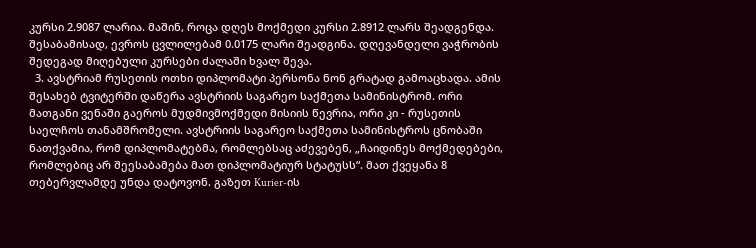კურსი 2.9087 ლარია. მაშინ, როცა დღეს მოქმედი კურსი 2.8912 ლარს შეადგენდა. შესაბამისად, ევროს ცვლილებამ 0.0175 ლარი შეადგინა. დღევანდელი ვაჭრობის შედეგად მიღებული კურსები ძალაში ხვალ შევა.
  3. ავსტრიამ რუსეთის ოთხი დიპლომატი პერსონა ნონ გრატად გამოაცხადა. ამის შესახებ ტვიტერში დაწერა ავსტრიის საგარეო საქმეთა სამინისტრომ. ორი მათგანი ვენაში გაეროს მუდმივმოქმედი მისიის წევრია, ორი კი - რუსეთის საელჩოს თანამშრომელი. ავსტრიის საგარეო საქმეთა სამინისტროს ცნობაში ნათქვამია, რომ დიპლომატებმა, რომლებსაც აძევებენ, „ჩაიდინეს მოქმედებები, რომლებიც არ შეესაბამება მათ დიპლომატიურ სტატუსს“. მათ ქვეყანა 8 თებერვლამდე უნდა დატოვონ. გაზეთ Kurier-ის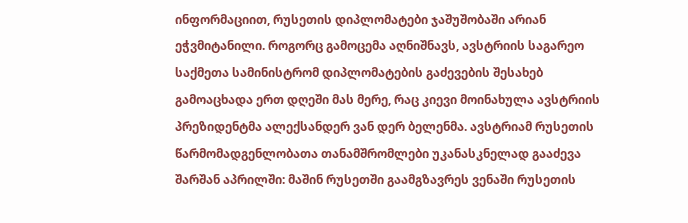ინფორმაციით, რუსეთის დიპლომატები ჯაშუშობაში არიან ეჭვმიტანილი. როგორც გამოცემა აღნიშნავს, ავსტრიის საგარეო საქმეთა სამინისტრომ დიპლომატების გაძევების შესახებ გამოაცხადა ერთ დღეში მას მერე, რაც კიევი მოინახულა ავსტრიის პრეზიდენტმა ალექსანდერ ვან დერ ბელენმა. ავსტრიამ რუსეთის წარმომადგენლობათა თანამშრომლები უკანასკნელად გააძევა შარშან აპრილში: მაშინ რუსეთში გაამგზავრეს ვენაში რუსეთის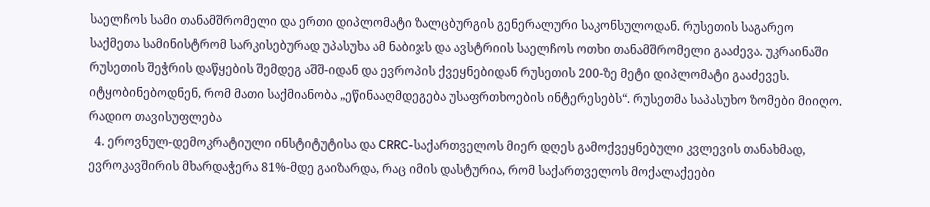საელჩოს სამი თანამშრომელი და ერთი დიპლომატი ზალცბურგის გენერალური საკონსულოდან. რუსეთის საგარეო საქმეთა სამინისტრომ სარკისებურად უპასუხა ამ ნაბიჯს და ავსტრიის საელჩოს ოთხი თანამშრომელი გააძევა. უკრაინაში რუსეთის შეჭრის დაწყების შემდეგ აშშ-იდან და ევროპის ქვეყნებიდან რუსეთის 200-ზე მეტი დიპლომატი გააძევეს. იტყობინებოდნენ, რომ მათი საქმიანობა „ეწინააღმდეგება უსაფრთხოების ინტერესებს“. რუსეთმა საპასუხო ზომები მიიღო. რადიო თავისუფლება
  4. ეროვნულ-დემოკრატიული ინსტიტუტისა და CRRC-საქართველოს მიერ დღეს გამოქვეყნებული კვლევის თანახმად, ევროკავშირის მხარდაჭერა 81%-მდე გაიზარდა, რაც იმის დასტურია, რომ საქართველოს მოქალაქეები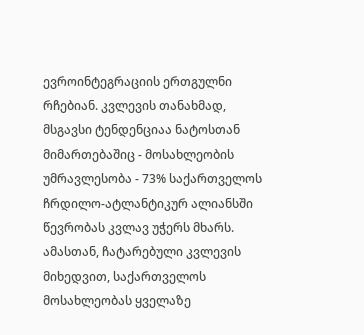ევროინტეგრაციის ერთგულნი რჩებიან. კვლევის თანახმად, მსგავსი ტენდენციაა ნატოსთან მიმართებაშიც - მოსახლეობის უმრავლესობა - 73% საქართველოს ჩრდილო-ატლანტიკურ ალიანსში წევრობას კვლავ უჭერს მხარს. ამასთან, ჩატარებული კვლევის მიხედვით, საქართველოს მოსახლეობას ყველაზე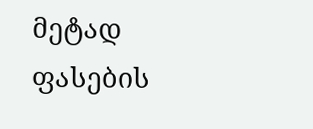მეტად ფასების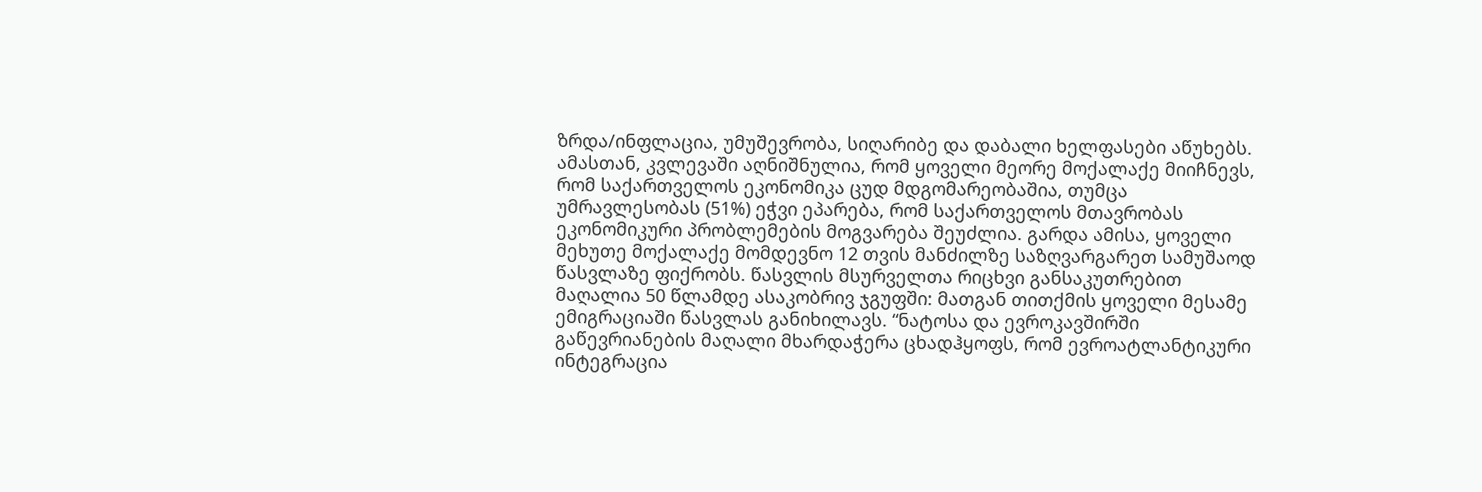ზრდა/ინფლაცია, უმუშევრობა, სიღარიბე და დაბალი ხელფასები აწუხებს. ამასთან, კვლევაში აღნიშნულია, რომ ყოველი მეორე მოქალაქე მიიჩნევს, რომ საქართველოს ეკონომიკა ცუდ მდგომარეობაშია, თუმცა უმრავლესობას (51%) ეჭვი ეპარება, რომ საქართველოს მთავრობას ეკონომიკური პრობლემების მოგვარება შეუძლია. გარდა ამისა, ყოველი მეხუთე მოქალაქე მომდევნო 12 თვის მანძილზე საზღვარგარეთ სამუშაოდ წასვლაზე ფიქრობს. წასვლის მსურველთა რიცხვი განსაკუთრებით მაღალია 50 წლამდე ასაკობრივ ჯგუფში: მათგან თითქმის ყოველი მესამე ემიგრაციაში წასვლას განიხილავს. “ნატოსა და ევროკავშირში გაწევრიანების მაღალი მხარდაჭერა ცხადჰყოფს, რომ ევროატლანტიკური ინტეგრაცია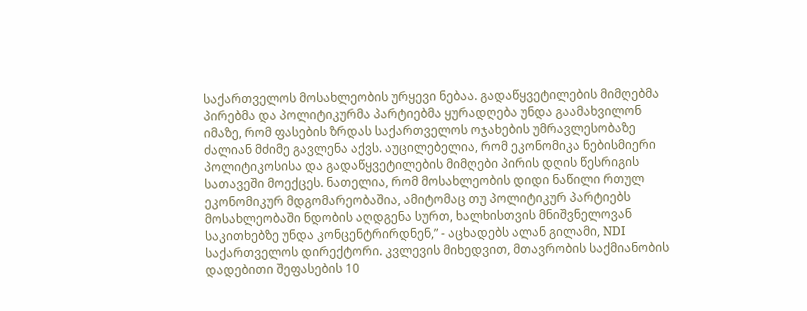საქართველოს მოსახლეობის ურყევი ნებაა. გადაწყვეტილების მიმღებმა პირებმა და პოლიტიკურმა პარტიებმა ყურადღება უნდა გაამახვილონ იმაზე, რომ ფასების ზრდას საქართველოს ოჯახების უმრავლესობაზე ძალიან მძიმე გავლენა აქვს. აუცილებელია, რომ ეკონომიკა ნებისმიერი პოლიტიკოსისა და გადაწყვეტილების მიმღები პირის დღის წესრიგის სათავეში მოექცეს. ნათელია, რომ მოსახლეობის დიდი ნაწილი რთულ ეკონომიკურ მდგომარეობაშია, ამიტომაც თუ პოლიტიკურ პარტიებს მოსახლეობაში ნდობის აღდგენა სურთ, ხალხისთვის მნიშვნელოვან საკითხებზე უნდა კონცენტრირდნენ,” - აცხადებს ალან გილამი, NDI საქართველოს დირექტორი. კვლევის მიხედვით, მთავრობის საქმიანობის დადებითი შეფასების 10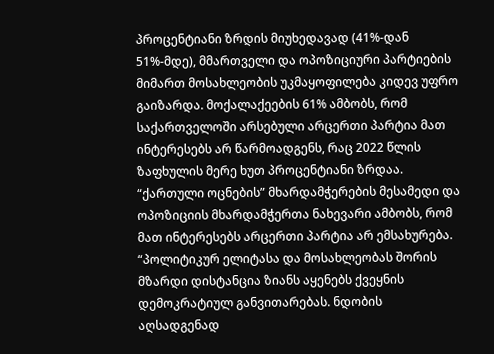პროცენტიანი ზრდის მიუხედავად (41%-დან 51%-მდე), მმართველი და ოპოზიციური პარტიების მიმართ მოსახლეობის უკმაყოფილება კიდევ უფრო გაიზარდა. მოქალაქეების 61% ამბობს, რომ საქართველოში არსებული არცერთი პარტია მათ ინტერესებს არ წარმოადგენს, რაც 2022 წლის ზაფხულის მერე ხუთ პროცენტიანი ზრდაა. “ქართული ოცნების” მხარდამჭერების მესამედი და ოპოზიციის მხარდამჭერთა ნახევარი ამბობს, რომ მათ ინტერესებს არცერთი პარტია არ ემსახურება. “პოლიტიკურ ელიტასა და მოსახლეობას შორის მზარდი დისტანცია ზიანს აყენებს ქვეყნის დემოკრატიულ განვითარებას. ნდობის აღსადგენად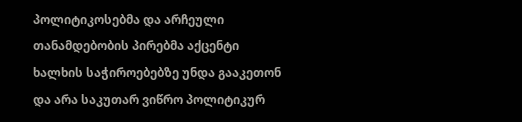პოლიტიკოსებმა და არჩეული თანამდებობის პირებმა აქცენტი ხალხის საჭიროებებზე უნდა გააკეთონ და არა საკუთარ ვიწრო პოლიტიკურ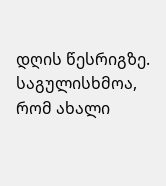დღის წესრიგზე. საგულისხმოა, რომ ახალი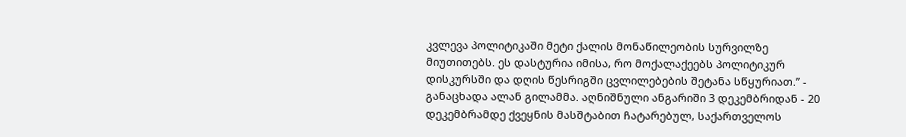კვლევა პოლიტიკაში მეტი ქალის მონაწილეობის სურვილზე მიუთითებს. ეს დასტურია იმისა, რო მოქალაქეებს პოლიტიკურ დისკურსში და დღის წესრიგში ცვლილებების შეტანა სწყურიათ.” - განაცხადა ალან გილამმა. აღნიშნული ანგარიში 3 დეკემბრიდან - 20 დეკემბრამდე ქვეყნის მასშტაბით ჩატარებულ, საქართველოს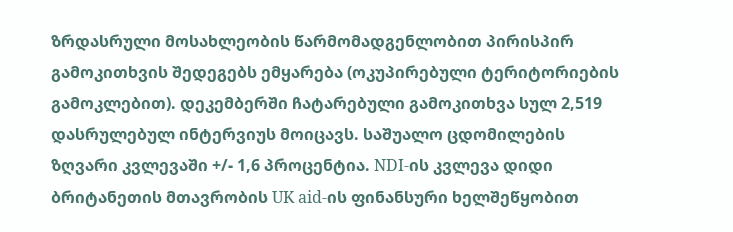ზრდასრული მოსახლეობის წარმომადგენლობით პირისპირ გამოკითხვის შედეგებს ემყარება (ოკუპირებული ტერიტორიების გამოკლებით). დეკემბერში ჩატარებული გამოკითხვა სულ 2,519 დასრულებულ ინტერვიუს მოიცავს. საშუალო ცდომილების ზღვარი კვლევაში +/- 1,6 პროცენტია. NDI-ის კვლევა დიდი ბრიტანეთის მთავრობის UK aid-ის ფინანსური ხელშეწყობით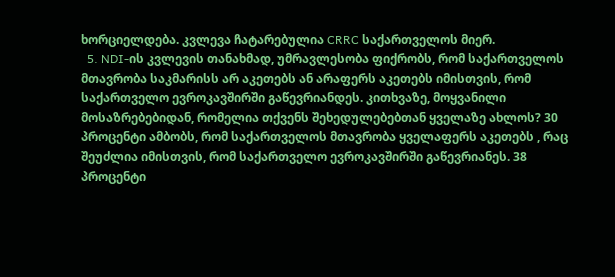ხორციელდება. კვლევა ჩატარებულია CRRC საქართველოს მიერ.
  5. NDI-ის კვლევის თანახმად, უმრავლესობა ფიქრობს, რომ საქართველოს მთავრობა საკმარისს არ აკეთებს ან არაფერს აკეთებს იმისთვის, რომ საქართველო ევროკავშირში გაწევრიანდეს. კითხვაზე, მოყვანილი მოსაზრებებიდან, რომელია თქვენს შეხედულებებთან ყველაზე ახლოს? 30 პროცენტი ამბობს, რომ საქართველოს მთავრობა ყველაფერს აკეთებს , რაც შეუძლია იმისთვის, რომ საქართველო ევროკავშირში გაწევრიანეს. 38 პროცენტი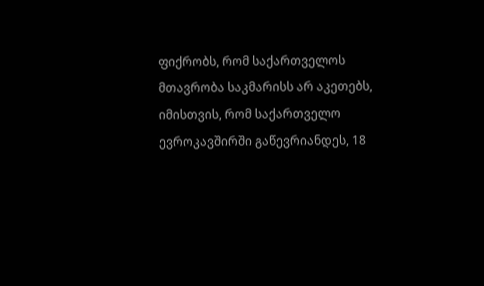ფიქრობს, რომ საქართველოს მთავრობა საკმარისს არ აკეთებს, იმისთვის, რომ საქართველო ევროკავშირში გაწევრიანდეს, 18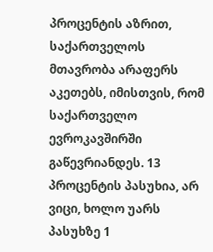პროცენტის აზრით, საქართველოს მთავრობა არაფერს აკეთებს, იმისთვის, რომ საქართველო ევროკავშირში გაწევრიანდეს. 13 პროცენტის პასუხია, არ ვიცი, ხოლო უარს პასუხზე 1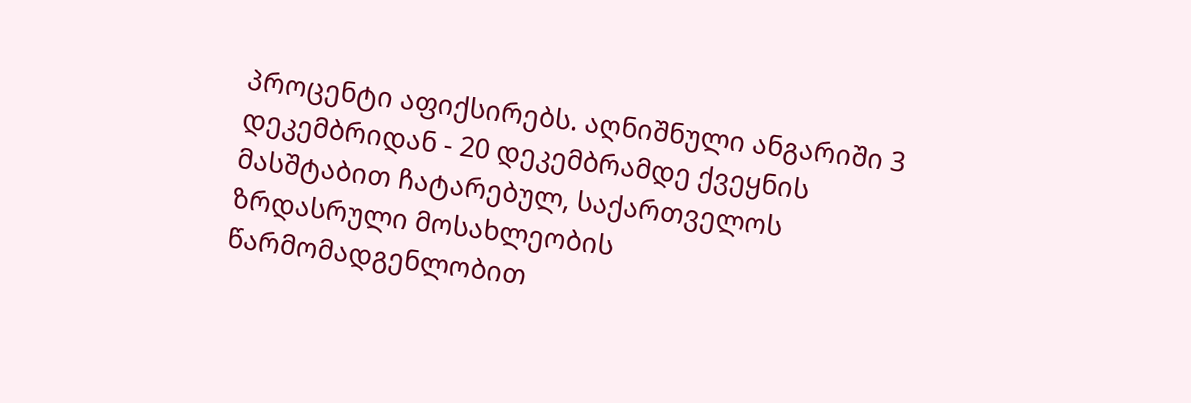პროცენტი აფიქსირებს. აღნიშნული ანგარიში 3 დეკემბრიდან - 20 დეკემბრამდე ქვეყნის მასშტაბით ჩატარებულ, საქართველოს ზრდასრული მოსახლეობის წარმომადგენლობით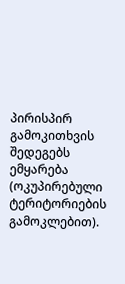პირისპირ გამოკითხვის შედეგებს ემყარება (ოკუპირებული ტერიტორიების გამოკლებით).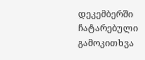დეკემბერში ჩატარებული გამოკითხვა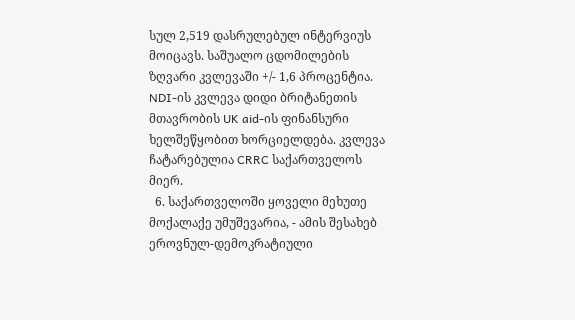სულ 2,519 დასრულებულ ინტერვიუს მოიცავს. საშუალო ცდომილების ზღვარი კვლევაში +/- 1,6 პროცენტია. NDI-ის კვლევა დიდი ბრიტანეთის მთავრობის UK aid-ის ფინანსური ხელშეწყობით ხორციელდება. კვლევა ჩატარებულია CRRC საქართველოს მიერ.
  6. საქართველოში ყოველი მეხუთე მოქალაქე უმუშევარია, - ამის შესახებ ეროვნულ-დემოკრატიული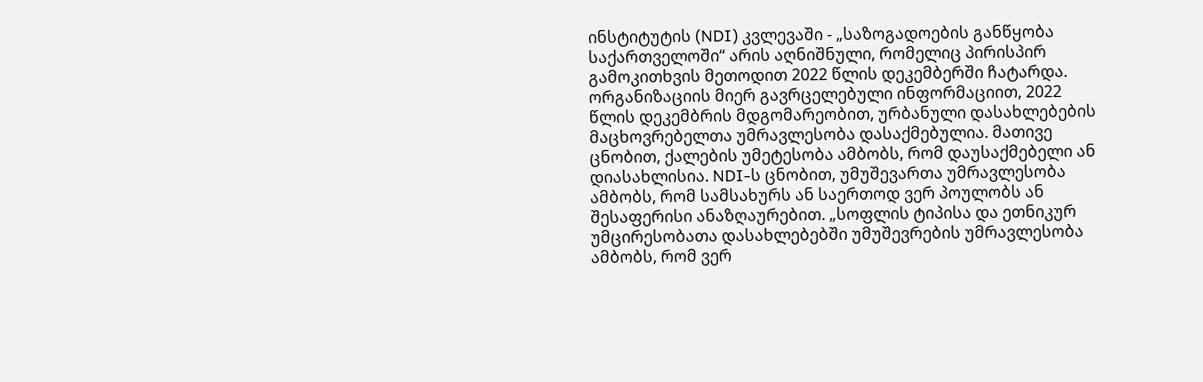ინსტიტუტის (NDI) კვლევაში - „საზოგადოების განწყობა საქართველოში“ არის აღნიშნული, რომელიც პირისპირ გამოკითხვის მეთოდით 2022 წლის დეკემბერში ჩატარდა. ორგანიზაციის მიერ გავრცელებული ინფორმაციით, 2022 წლის დეკემბრის მდგომარეობით, ურბანული დასახლებების მაცხოვრებელთა უმრავლესობა დასაქმებულია. მათივე ცნობით, ქალების უმეტესობა ამბობს, რომ დაუსაქმებელი ან დიასახლისია. NDI-ს ცნობით, უმუშევართა უმრავლესობა ამბობს, რომ სამსახურს ან საერთოდ ვერ პოულობს ან შესაფერისი ანაზღაურებით. „სოფლის ტიპისა და ეთნიკურ უმცირესობათა დასახლებებში უმუშევრების უმრავლესობა ამბობს, რომ ვერ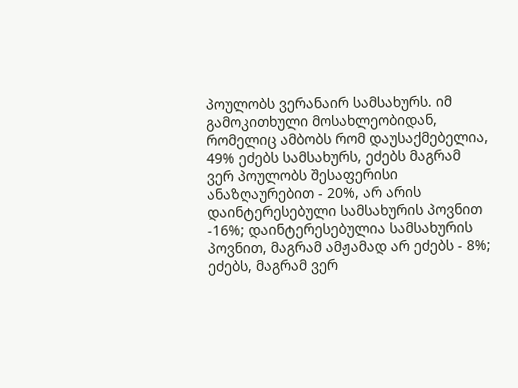პოულობს ვერანაირ სამსახურს. იმ გამოკითხული მოსახლეობიდან, რომელიც ამბობს რომ დაუსაქმებელია, 49% ეძებს სამსახურს, ეძებს მაგრამ ვერ პოულობს შესაფერისი ანაზღაურებით - 20%, არ არის დაინტერესებული სამსახურის პოვნით -16%; დაინტერესებულია სამსახურის პოვნით, მაგრამ ამჟამად არ ეძებს - 8%; ეძებს, მაგრამ ვერ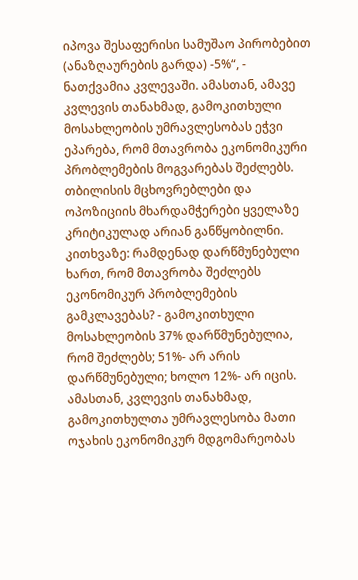იპოვა შესაფერისი სამუშაო პირობებით (ანაზღაურების გარდა) -5%“, - ნათქვამია კვლევაში. ამასთან, ამავე კვლევის თანახმად, გამოკითხული მოსახლეობის უმრავლესობას ეჭვი ეპარება, რომ მთავრობა ეკონომიკური პრობლემების მოგვარებას შეძლებს. თბილისის მცხოვრებლები და ოპოზიციის მხარდამჭერები ყველაზე კრიტიკულად არიან განწყობილნი. კითხვაზე: რამდენად დარწმუნებული ხართ, რომ მთავრობა შეძლებს ეკონომიკურ პრობლემების გამკლავებას? - გამოკითხული მოსახლეობის 37% დარწმუნებულია, რომ შეძლებს; 51%- არ არის დარწმუნებული; ხოლო 12%- არ იცის. ამასთან, კვლევის თანახმად, გამოკითხულთა უმრავლესობა მათი ოჯახის ეკონომიკურ მდგომარეობას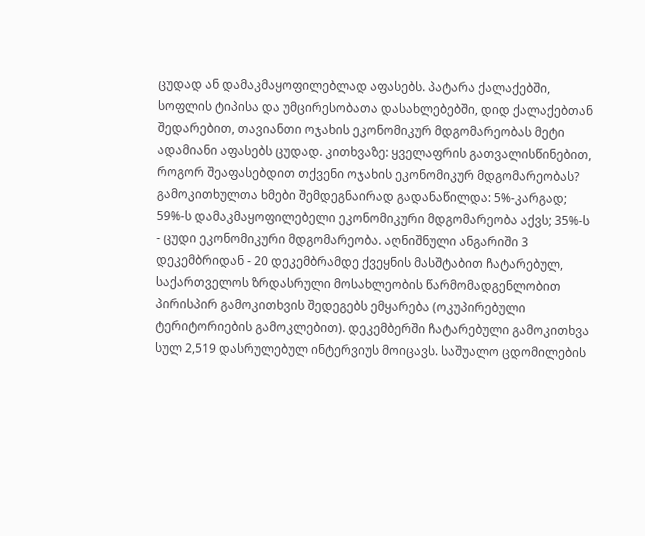ცუდად ან დამაკმაყოფილებლად აფასებს. პატარა ქალაქებში, სოფლის ტიპისა და უმცირესობათა დასახლებებში, დიდ ქალაქებთან შედარებით, თავიანთი ოჯახის ეკონომიკურ მდგომარეობას მეტი ადამიანი აფასებს ცუდად. კითხვაზე: ყველაფრის გათვალისწინებით, როგორ შეაფასებდით თქვენი ოჯახის ეკონომიკურ მდგომარეობას? გამოკითხულთა ხმები შემდეგნაირად გადანაწილდა: 5%-კარგად; 59%-ს დამაკმაყოფილებელი ეკონომიკური მდგომარეობა აქვს; 35%-ს - ცუდი ეკონომიკური მდგომარეობა. აღნიშნული ანგარიში 3 დეკემბრიდან - 20 დეკემბრამდე ქვეყნის მასშტაბით ჩატარებულ, საქართველოს ზრდასრული მოსახლეობის წარმომადგენლობით პირისპირ გამოკითხვის შედეგებს ემყარება (ოკუპირებული ტერიტორიების გამოკლებით). დეკემბერში ჩატარებული გამოკითხვა სულ 2,519 დასრულებულ ინტერვიუს მოიცავს. საშუალო ცდომილების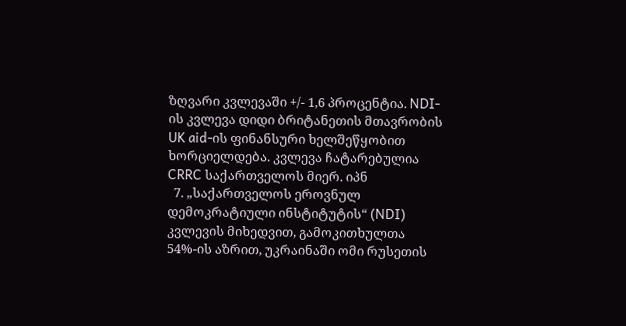ზღვარი კვლევაში +/- 1,6 პროცენტია. NDI-ის კვლევა დიდი ბრიტანეთის მთავრობის UK aid-ის ფინანსური ხელშეწყობით ხორციელდება. კვლევა ჩატარებულია CRRC საქართველოს მიერ. იპნ
  7. „საქართველოს ეროვნულ დემოკრატიული ინსტიტუტის“ (NDI) კვლევის მიხედვით, გამოკითხულთა 54%-ის აზრით, უკრაინაში ომი რუსეთის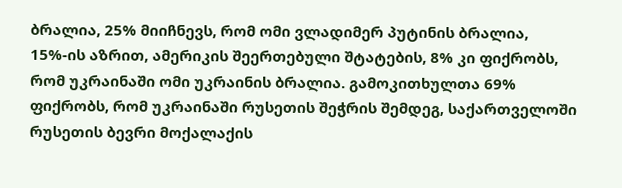ბრალია, 25% მიიჩნევს, რომ ომი ვლადიმერ პუტინის ბრალია, 15%-ის აზრით, ამერიკის შეერთებული შტატების, 8% კი ფიქრობს, რომ უკრაინაში ომი უკრაინის ბრალია. გამოკითხულთა 69% ფიქრობს, რომ უკრაინაში რუსეთის შეჭრის შემდეგ, საქართველოში რუსეთის ბევრი მოქალაქის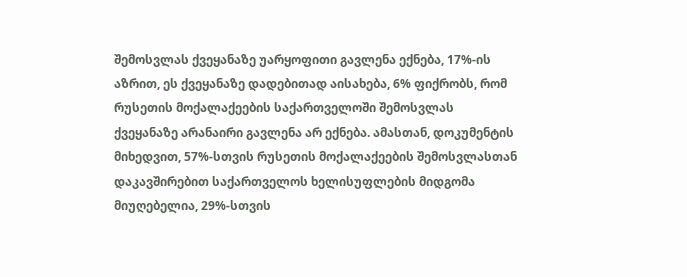შემოსვლას ქვეყანაზე უარყოფითი გავლენა ექნება, 17%-ის აზრით, ეს ქვეყანაზე დადებითად აისახება, 6% ფიქრობს, რომ რუსეთის მოქალაქეების საქართველოში შემოსვლას ქვეყანაზე არანაირი გავლენა არ ექნება. ამასთან, დოკუმენტის მიხედვით, 57%-სთვის რუსეთის მოქალაქეების შემოსვლასთან დაკავშირებით საქართველოს ხელისუფლების მიდგომა მიუღებელია, 29%-სთვის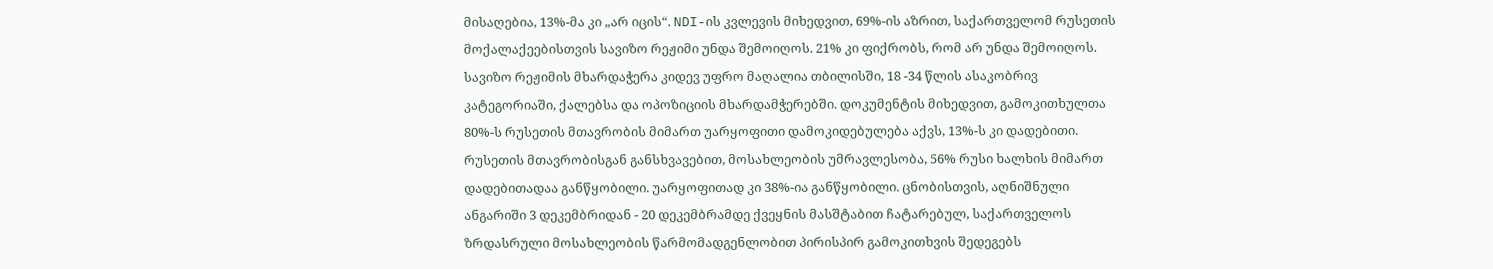მისაღებია, 13%-მა კი „არ იცის“. NDI-ის კვლევის მიხედვით, 69%-ის აზრით, საქართველომ რუსეთის მოქალაქეებისთვის სავიზო რეჟიმი უნდა შემოიღოს. 21% კი ფიქრობს, რომ არ უნდა შემოიღოს. სავიზო რეჟიმის მხარდაჭერა კიდევ უფრო მაღალია თბილისში, 18 -34 წლის ასაკობრივ კატეგორიაში, ქალებსა და ოპოზიციის მხარდამჭერებში. დოკუმენტის მიხედვით, გამოკითხულთა 80%-ს რუსეთის მთავრობის მიმართ უარყოფითი დამოკიდებულება აქვს, 13%-ს კი დადებითი. რუსეთის მთავრობისგან განსხვავებით, მოსახლეობის უმრავლესობა, 56% რუსი ხალხის მიმართ დადებითადაა განწყობილი. უარყოფითად კი 38%-ია განწყობილი. ცნობისთვის, აღნიშნული ანგარიში 3 დეკემბრიდან - 20 დეკემბრამდე ქვეყნის მასშტაბით ჩატარებულ, საქართველოს ზრდასრული მოსახლეობის წარმომადგენლობით პირისპირ გამოკითხვის შედეგებს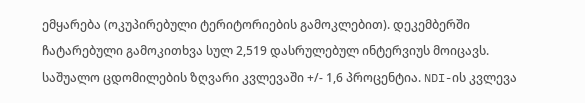ემყარება (ოკუპირებული ტერიტორიების გამოკლებით). დეკემბერში ჩატარებული გამოკითხვა სულ 2,519 დასრულებულ ინტერვიუს მოიცავს. საშუალო ცდომილების ზღვარი კვლევაში +/- 1,6 პროცენტია. NDI-ის კვლევა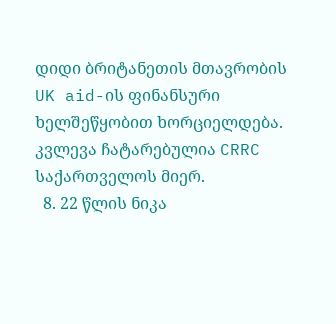დიდი ბრიტანეთის მთავრობის UK aid-ის ფინანსური ხელშეწყობით ხორციელდება. კვლევა ჩატარებულია CRRC საქართველოს მიერ.
  8. 22 წლის ნიკა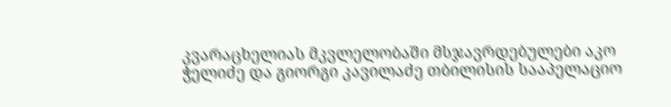კვარაცხელიას მკვლელობაში მსჯავრდებულები აკო ჭელიძე და გიორგი კავილაძე თბილისის სააპელაციო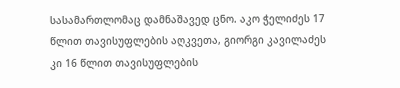სასამართლომაც დამნაშავედ ცნო. აკო ჭელიძეს 17 წლით თავისუფლების აღკვეთა, გიორგი კავილაძეს კი 16 წლით თავისუფლების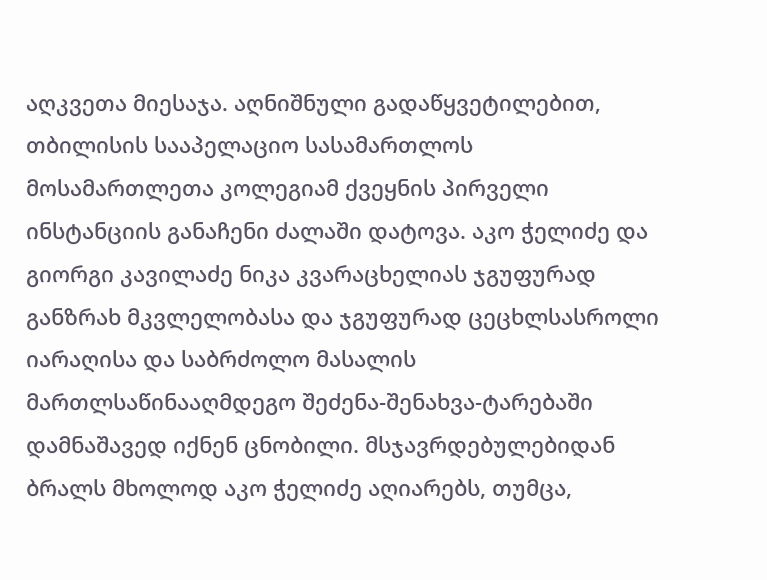აღკვეთა მიესაჯა. აღნიშნული გადაწყვეტილებით, თბილისის სააპელაციო სასამართლოს მოსამართლეთა კოლეგიამ ქვეყნის პირველი ინსტანციის განაჩენი ძალაში დატოვა. აკო ჭელიძე და გიორგი კავილაძე ნიკა კვარაცხელიას ჯგუფურად განზრახ მკვლელობასა და ჯგუფურად ცეცხლსასროლი იარაღისა და საბრძოლო მასალის მართლსაწინააღმდეგო შეძენა-შენახვა-ტარებაში დამნაშავედ იქნენ ცნობილი. მსჯავრდებულებიდან ბრალს მხოლოდ აკო ჭელიძე აღიარებს, თუმცა,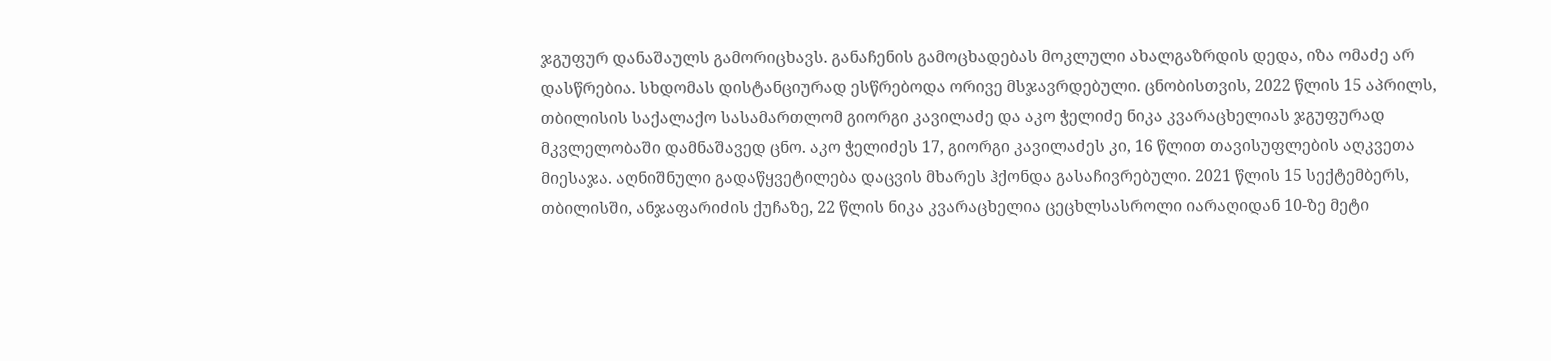ჯგუფურ დანაშაულს გამორიცხავს. განაჩენის გამოცხადებას მოკლული ახალგაზრდის დედა, იზა ომაძე არ დასწრებია. სხდომას დისტანციურად ესწრებოდა ორივე მსჯავრდებული. ცნობისთვის, 2022 წლის 15 აპრილს, თბილისის საქალაქო სასამართლომ გიორგი კავილაძე და აკო ჭელიძე ნიკა კვარაცხელიას ჯგუფურად მკვლელობაში დამნაშავედ ცნო. აკო ჭელიძეს 17, გიორგი კავილაძეს კი, 16 წლით თავისუფლების აღკვეთა მიესაჯა. აღნიშნული გადაწყვეტილება დაცვის მხარეს ჰქონდა გასაჩივრებული. 2021 წლის 15 სექტემბერს, თბილისში, ანჯაფარიძის ქუჩაზე, 22 წლის ნიკა კვარაცხელია ცეცხლსასროლი იარაღიდან 10-ზე მეტი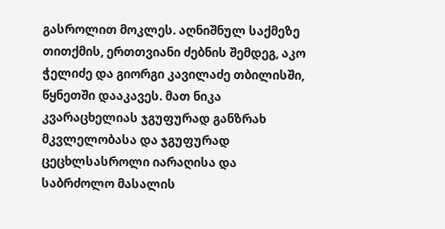გასროლით მოკლეს. აღნიშნულ საქმეზე თითქმის, ერთთვიანი ძებნის შემდეგ, აკო ჭელიძე და გიორგი კავილაძე თბილისში, წყნეთში დააკავეს. მათ ნიკა კვარაცხელიას ჯგუფურად განზრახ მკვლელობასა და ჯგუფურად ცეცხლსასროლი იარაღისა და საბრძოლო მასალის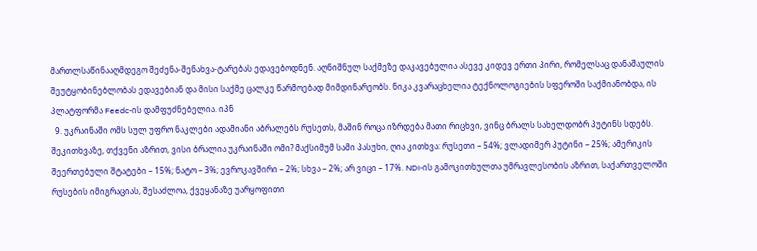მართლსაწინააღმდეგო შეძენა-შენახვა-ტარებას ედავებოდნენ. აღნიშნულ საქმეზე დაკავებულია ასევე კიდევ ერთი პირი, რომელსაც დანაშაულის შეუტყობინებლობას ედავებიან და მისი საქმე ცალკე წარმოებად მიმდინარეობს. ნიკა კვარაცხელია ტექნოლოგიების სფეროში საქმიანობდა, ის პლატფორმა Feedc-ის დამფუძნებელია. იპნ
  9. უკრაინაში ომს სულ უფრო ნაკლები ადამიანი აბრალებს რუსეთს, მაშინ როცა იზრდება მათი რიცხვი, ვინც ბრალს სახელდობრ პუტინს სდებს. შეკითხვაზე, თქვენი აზრით, ვისი ბრალია უკრაინაში ომი? მაქსიმუმ სამი პასუხი, ღია კითხვა: რუსეთი – 54%; ვლადიმერ პუტინი – 25%; ამერიკის შეერთებული შტატები – 15%; ნატო – 3%; ევროკავშირი – 2%; სხვა – 2%; არ ვიცი – 17%. NDI-ის გამოკითხულთა უმრავლესობის აზრით, საქართველოში რუსების იმიგრაციას, შესაძლოა, ქვეყანაზე უარყოფითი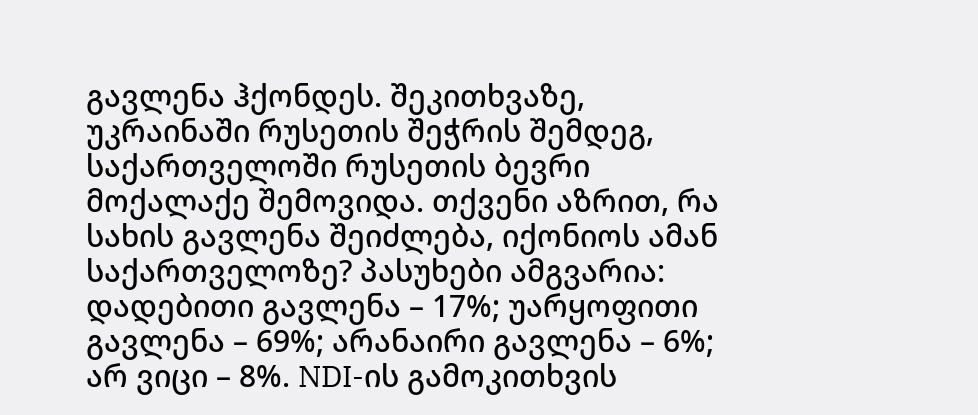გავლენა ჰქონდეს. შეკითხვაზე, უკრაინაში რუსეთის შეჭრის შემდეგ, საქართველოში რუსეთის ბევრი მოქალაქე შემოვიდა. თქვენი აზრით, რა სახის გავლენა შეიძლება, იქონიოს ამან საქართველოზე? პასუხები ამგვარია: დადებითი გავლენა – 17%; უარყოფითი გავლენა – 69%; არანაირი გავლენა – 6%; არ ვიცი – 8%. NDI-ის გამოკითხვის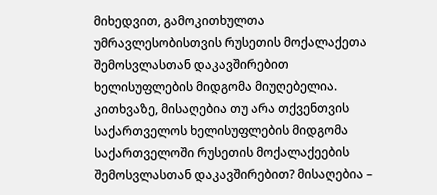მიხედვით, გამოკითხულთა უმრავლესობისთვის რუსეთის მოქალაქეთა შემოსვლასთან დაკავშირებით ხელისუფლების მიდგომა მიუღებელია. კითხვაზე, მისაღებია თუ არა თქვენთვის საქართველოს ხელისუფლების მიდგომა საქართველოში რუსეთის მოქალაქეების შემოსვლასთან დაკავშირებით? მისაღებია –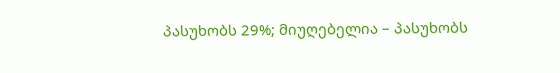პასუხობს 29%; მიუღებელია – პასუხობს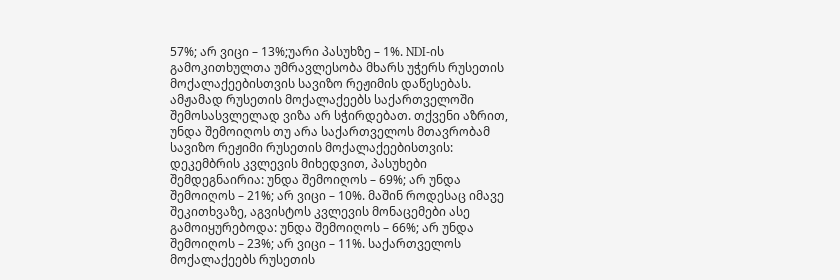57%; არ ვიცი – 13%;უარი პასუხზე – 1%. NDI-ის გამოკითხულთა უმრავლესობა მხარს უჭერს რუსეთის მოქალაქეებისთვის სავიზო რეჟიმის დაწესებას. ამჟამად რუსეთის მოქალაქეებს საქართველოში შემოსასვლელად ვიზა არ სჭირდებათ. თქვენი აზრით, უნდა შემოიღოს თუ არა საქართველოს მთავრობამ სავიზო რეჟიმი რუსეთის მოქალაქეებისთვის: დეკემბრის კვლევის მიხედვით, პასუხები შემდეგნაირია: უნდა შემოიღოს – 69%; არ უნდა შემოიღოს – 21%; არ ვიცი – 10%. მაშინ როდესაც იმავე შეკითხვაზე, აგვისტოს კვლევის მონაცემები ასე გამოიყურებოდა: უნდა შემოიღოს – 66%; არ უნდა შემოიღოს – 23%; არ ვიცი – 11%. საქართველოს მოქალაქეებს რუსეთის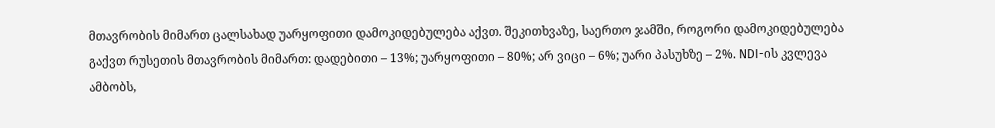მთავრობის მიმართ ცალსახად უარყოფითი დამოკიდებულება აქვთ. შეკითხვაზე, საერთო ჯამში, როგორი დამოკიდებულება გაქვთ რუსეთის მთავრობის მიმართ: დადებითი – 13%; უარყოფითი – 80%; არ ვიცი – 6%; უარი პასუხზე – 2%. NDI-ის კვლევა ამბობს,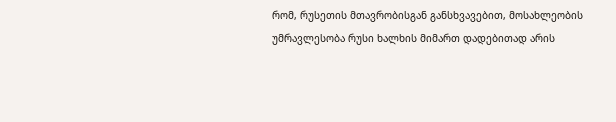რომ, რუსეთის მთავრობისგან განსხვავებით, მოსახლეობის უმრავლესობა რუსი ხალხის მიმართ დადებითად არის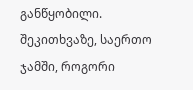განწყობილი. შეკითხვაზე, საერთო ჯამში, როგორი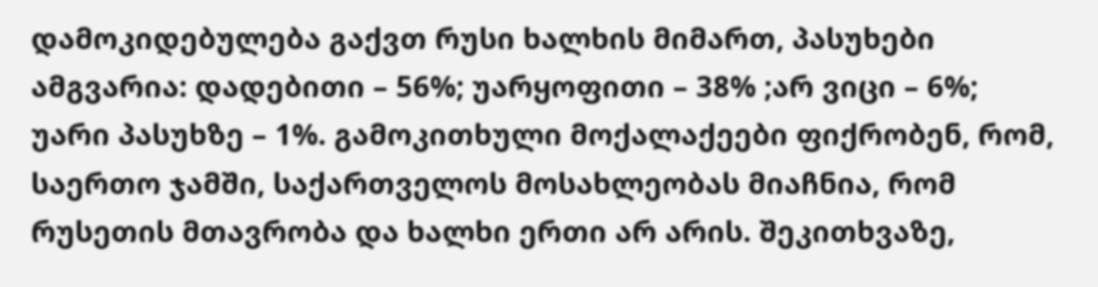დამოკიდებულება გაქვთ რუსი ხალხის მიმართ, პასუხები ამგვარია: დადებითი – 56%; უარყოფითი – 38% ;არ ვიცი – 6%; უარი პასუხზე – 1%. გამოკითხული მოქალაქეები ფიქრობენ, რომ, საერთო ჯამში, საქართველოს მოსახლეობას მიაჩნია, რომ რუსეთის მთავრობა და ხალხი ერთი არ არის. შეკითხვაზე,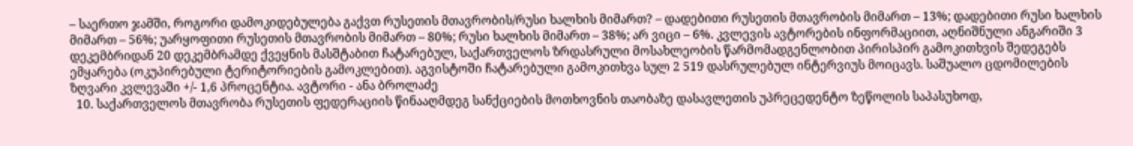– საერთო ჯამში, როგორი დამოკიდებულება გაქვთ რუსეთის მთავრობის/რუსი ხალხის მიმართ? – დადებითი რუსეთის მთავრობის მიმართ – 13%; დადებითი რუსი ხალხის მიმართ – 56%; უარყოფითი რუსეთის მთავრობის მიმართ – 80%; რუსი ხალხის მიმართ – 38%; არ ვიცი – 6%. კვლევის ავტორების ინფორმაციით, აღნიშნული ანგარიში 3 დეკემბრიდან 20 დეკემბრამდე ქვეყნის მასშტაბით ჩატარებულ, საქართველოს ზრდასრული მოსახლეობის წარმომადგენლობით პირისპირ გამოკითხვის შედეგებს ემყარება (ოკუპირებული ტერიტორიების გამოკლებით). აგვისტოში ჩატარებული გამოკითხვა სულ 2 519 დასრულებულ ინტერვიუს მოიცავს. საშუალო ცდომილების ზღვარი კვლევაში +/- 1,6 პროცენტია. ავტორი - ანა ბროლაძე
  10. საქართველოს მთავრობა რუსეთის ფედერაციის წინააღმდეგ სანქციების მოთხოვნის თაობაზე დასავლეთის უპრეცედენტო ზეწოლის საპასუხოდ,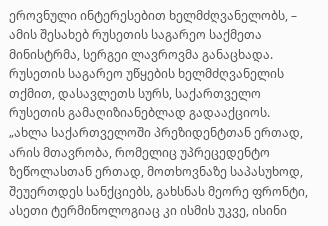ეროვნული ინტერესებით ხელმძღვანელობს, – ამის შესახებ რუსეთის საგარეო საქმეთა მინისტრმა, სერგეი ლავროვმა განაცხადა. რუსეთის საგარეო უწყების ხელმძღვანელის თქმით, დასავლეთს სურს, საქართველო რუსეთის გამაღიზიანებლად გადააქციოს. „ახლა საქართველოში პრეზიდენტთან ერთად, არის მთავრობა, რომელიც უპრეცედენტო ზეწოლასთან ერთად, მოთხოვნაზე საპასუხოდ, შეუერთდეს სანქციებს, გახსნას მეორე ფრონტი, ასეთი ტერმინოლოგიაც კი ისმის უკვე, ისინი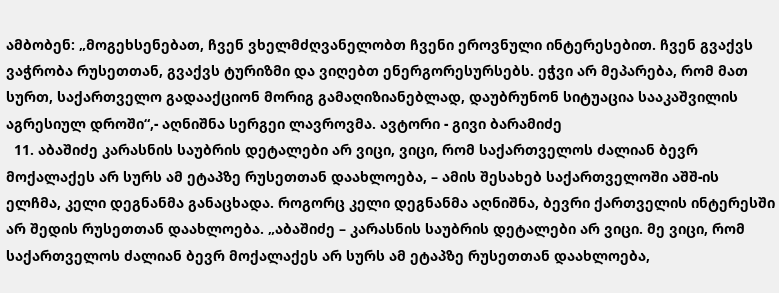ამბობენ: „მოგეხსენებათ, ჩვენ ვხელმძღვანელობთ ჩვენი ეროვნული ინტერესებით. ჩვენ გვაქვს ვაჭრობა რუსეთთან, გვაქვს ტურიზმი და ვიღებთ ენერგორესურსებს. ეჭვი არ მეპარება, რომ მათ სურთ, საქართველო გადააქციონ მორიგ გამაღიზიანებლად, დაუბრუნონ სიტუაცია სააკაშვილის აგრესიულ დროში“,- აღნიშნა სერგეი ლავროვმა. ავტორი - გივი ბარამიძე
  11. აბაშიძე კარასნის საუბრის დეტალები არ ვიცი, ვიცი, რომ საქართველოს ძალიან ბევრ მოქალაქეს არ სურს ამ ეტაპზე რუსეთთან დაახლოება, – ამის შესახებ საქართველოში აშშ-ის ელჩმა, კელი დეგნანმა განაცხადა. როგორც კელი დეგნანმა აღნიშნა, ბევრი ქართველის ინტერესში არ შედის რუსეთთან დაახლოება. „აბაშიძე – კარასნის საუბრის დეტალები არ ვიცი. მე ვიცი, რომ საქართველოს ძალიან ბევრ მოქალაქეს არ სურს ამ ეტაპზე რუსეთთან დაახლოება,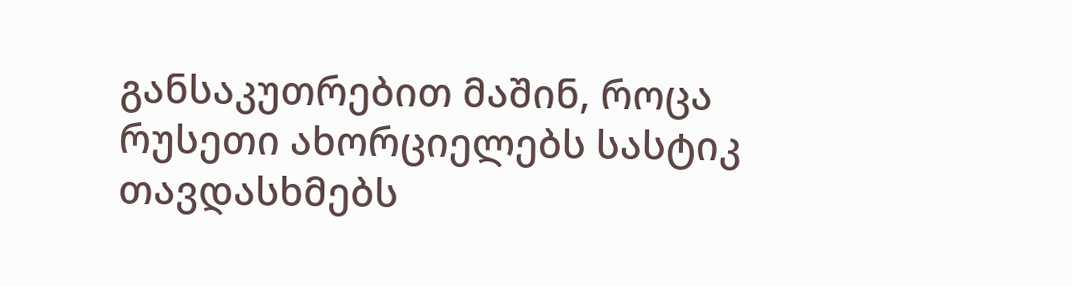განსაკუთრებით მაშინ, როცა რუსეთი ახორციელებს სასტიკ თავდასხმებს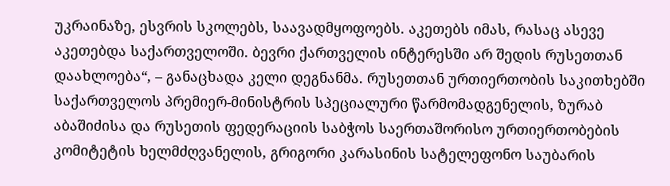უკრაინაზე, ესვრის სკოლებს, საავადმყოფოებს. აკეთებს იმას, რასაც ასევე აკეთებდა საქართველოში. ბევრი ქართველის ინტერესში არ შედის რუსეთთან დაახლოება“, – განაცხადა კელი დეგნანმა. რუსეთთან ურთიერთობის საკითხებში საქართველოს პრემიერ-მინისტრის სპეციალური წარმომადგენელის, ზურაბ აბაშიძისა და რუსეთის ფედერაციის საბჭოს საერთაშორისო ურთიერთობების კომიტეტის ხელმძღვანელის, გრიგორი კარასინის სატელეფონო საუბარის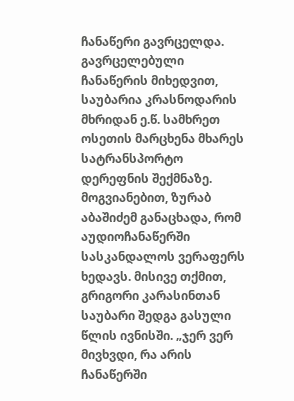ჩანაწერი გავრცელდა. გავრცელებული ჩანაწერის მიხედვით, საუბარია კრასნოდარის მხრიდან ე.წ. სამხრეთ ოსეთის მარცხენა მხარეს სატრანსპორტო დერეფნის შექმნაზე. მოგვიანებით, ზურაბ აბაშიძემ განაცხადა, რომ აუდიოჩანაწერში სასკანდალოს ვერაფერს ხედავს. მისივე თქმით, გრიგორი კარასინთან საუბარი შედგა გასული წლის ივნისში. „ჯერ ვერ მივხვდი, რა არის ჩანაწერში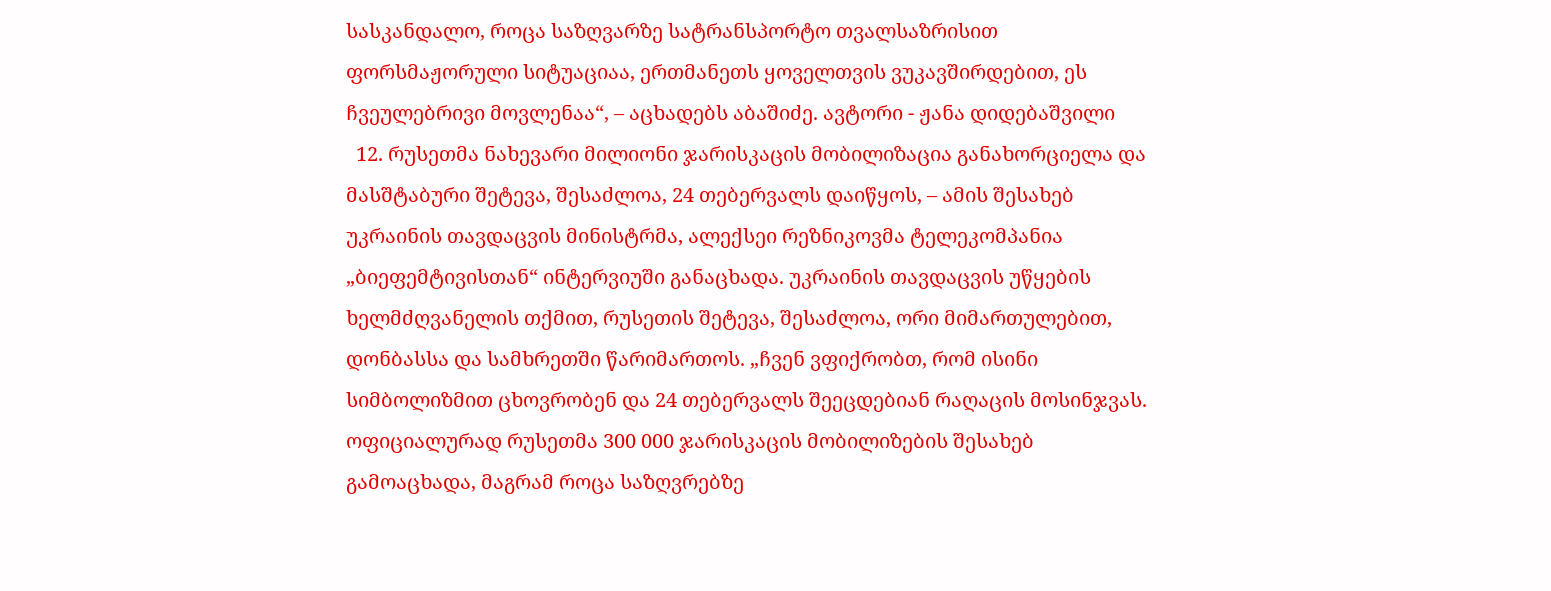სასკანდალო, როცა საზღვარზე სატრანსპორტო თვალსაზრისით ფორსმაჟორული სიტუაციაა, ერთმანეთს ყოველთვის ვუკავშირდებით, ეს ჩვეულებრივი მოვლენაა“, – აცხადებს აბაშიძე. ავტორი - ჟანა დიდებაშვილი
  12. რუსეთმა ნახევარი მილიონი ჯარისკაცის მობილიზაცია განახორციელა და მასშტაბური შეტევა, შესაძლოა, 24 თებერვალს დაიწყოს, – ამის შესახებ უკრაინის თავდაცვის მინისტრმა, ალექსეი რეზნიკოვმა ტელეკომპანია „ბიეფემტივისთან“ ინტერვიუში განაცხადა. უკრაინის თავდაცვის უწყების ხელმძღვანელის თქმით, რუსეთის შეტევა, შესაძლოა, ორი მიმართულებით, დონბასსა და სამხრეთში წარიმართოს. „ჩვენ ვფიქრობთ, რომ ისინი სიმბოლიზმით ცხოვრობენ და 24 თებერვალს შეეცდებიან რაღაცის მოსინჯვას. ოფიციალურად რუსეთმა 300 000 ჯარისკაცის მობილიზების შესახებ გამოაცხადა, მაგრამ როცა საზღვრებზე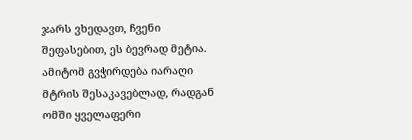ჯარს ვხედავთ, ჩვენი შეფასებით, ეს ბევრად მეტია. ამიტომ გვჭირდება იარაღი მტრის შესაკავებლად, რადგან ომში ყველაფერი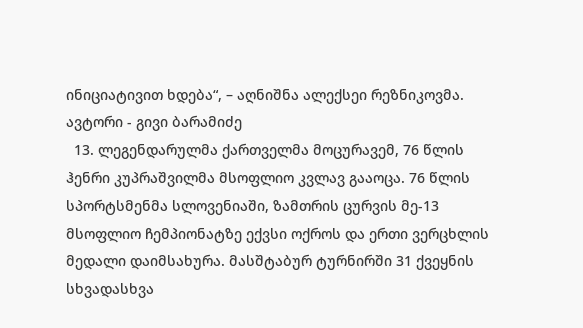ინიციატივით ხდება“, – აღნიშნა ალექსეი რეზნიკოვმა. ავტორი - გივი ბარამიძე
  13. ლეგენდარულმა ქართველმა მოცურავემ, 76 წლის ჰენრი კუპრაშვილმა მსოფლიო კვლავ გააოცა. 76 წლის სპორტსმენმა სლოვენიაში, ზამთრის ცურვის მე-13 მსოფლიო ჩემპიონატზე ექვსი ოქროს და ერთი ვერცხლის მედალი დაიმსახურა. მასშტაბურ ტურნირში 31 ქვეყნის სხვადასხვა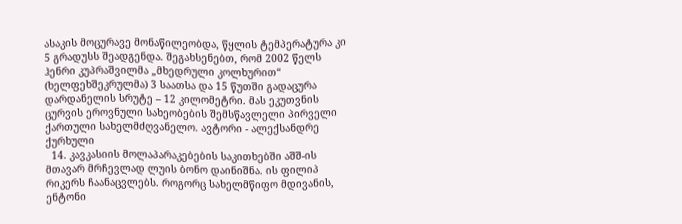ასაკის მოცურავე მონაწილეობდა, წყლის ტემპერატურა კი 5 გრადუსს შეადგენდა. შეგახსენებთ, რომ 2002 წელს ჰენრი კუპრაშვილმა „მხედრული კოლხურით“ (ხელფეხშეკრულმა) 3 საათსა და 15 წუთში გადაცურა დარდანელის სრუტე – 12 კილომეტრი. მას ეკუთვნის ცურვის ეროვნული სახეობების შემსწავლელი პირველი ქართული სახელმძღვანელო. ავტორი - ალექსანდრე ქურხული
  14. კავკასიის მოლაპარაკებების საკითხებში აშშ-ის მთავარ მრჩევლად ლუის ბონო დაინიშნა. ის ფილიპ რიკერს ჩაანაცვლებს. როგორც სახელმწიფო მდივანის, ენტონი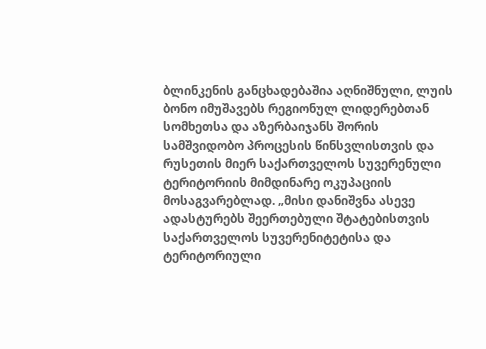ბლინკენის განცხადებაშია აღნიშნული, ლუის ბონო იმუშავებს რეგიონულ ლიდერებთან სომხეთსა და აზერბაიჯანს შორის სამშვიდობო პროცესის წინსვლისთვის და რუსეთის მიერ საქართველოს სუვერენული ტერიტორიის მიმდინარე ოკუპაციის მოსაგვარებლად. „მისი დანიშვნა ასევე ადასტურებს შეერთებული შტატებისთვის საქართველოს სუვერენიტეტისა და ტერიტორიული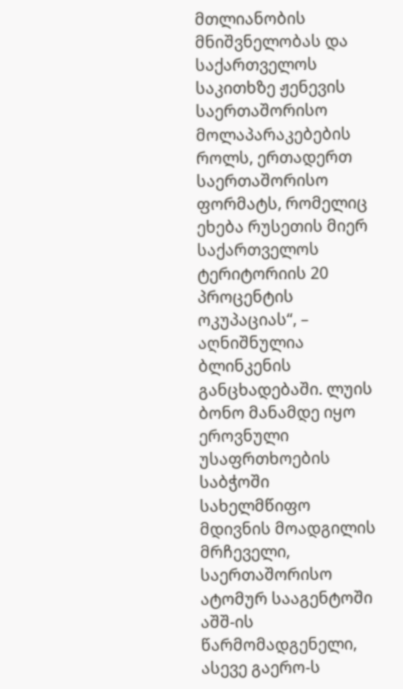მთლიანობის მნიშვნელობას და საქართველოს საკითხზე ჟენევის საერთაშორისო მოლაპარაკებების როლს, ერთადერთ საერთაშორისო ფორმატს, რომელიც ეხება რუსეთის მიერ საქართველოს ტერიტორიის 20 პროცენტის ოკუპაციას“, – აღნიშნულია ბლინკენის განცხადებაში. ლუის ბონო მანამდე იყო ეროვნული უსაფრთხოების საბჭოში სახელმწიფო მდივნის მოადგილის მრჩეველი, საერთაშორისო ატომურ სააგენტოში აშშ-ის წარმომადგენელი, ასევე გაერო-ს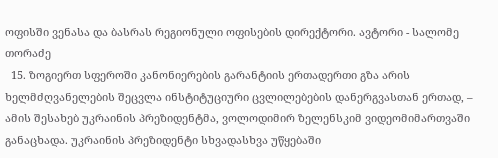ოფისში ვენასა და ბასრას რეგიონული ოფისების დირექტორი. ავტორი - სალომე თორაძე
  15. ზოგიერთ სფეროში კანონიერების გარანტიის ერთადერთი გზა არის ხელმძღვანელების შეცვლა ინსტიტუციური ცვლილებების დანერგვასთან ერთად, – ამის შესახებ უკრაინის პრეზიდენტმა, ვოლოდიმირ ზელენსკიმ ვიდეომიმართვაში განაცხადა. უკრაინის პრეზიდენტი სხვადასხვა უწყებაში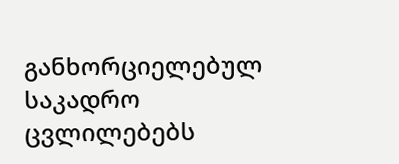განხორციელებულ საკადრო ცვლილებებს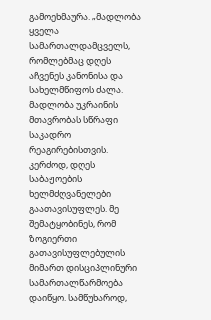გამოეხმაურა. „მადლობა ყველა სამართალდამცველს, რომლებმაც დღეს აჩვენეს კანონისა და სახელმწიფოს ძალა. მადლობა უკრაინის მთავრობას სწრაფი საკადრო რეაგირებისთვის. კერძოდ, დღეს საბაჟოების ხელმძღვანელები გაათავისუფლეს. მე შემატყობინეს, რომ ზოგიერთი გათავისუფლებულის მიმართ დისციპლინური სამართალწარმოება დაიწყო. სამწუხაროდ,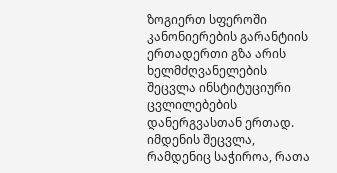ზოგიერთ სფეროში კანონიერების გარანტიის ერთადერთი გზა არის ხელმძღვანელების შეცვლა ინსტიტუციური ცვლილებების დანერგვასთან ერთად. იმდენის შეცვლა, რამდენიც საჭიროა, რათა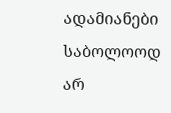ადამიანები საბოლოოდ არ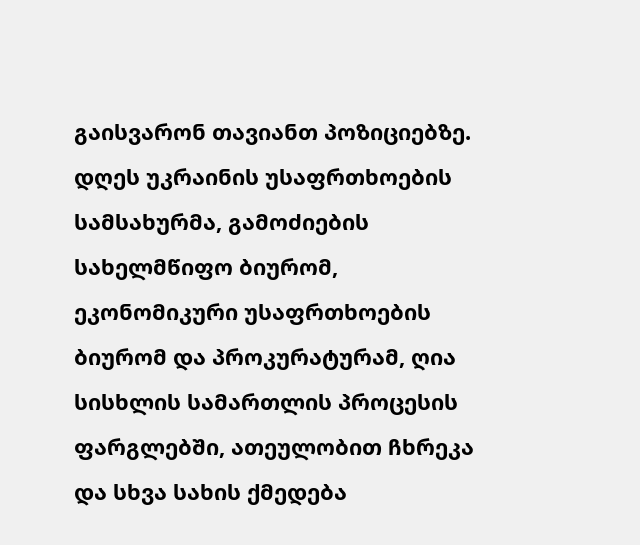გაისვარონ თავიანთ პოზიციებზე. დღეს უკრაინის უსაფრთხოების სამსახურმა, გამოძიების სახელმწიფო ბიურომ, ეკონომიკური უსაფრთხოების ბიურომ და პროკურატურამ, ღია სისხლის სამართლის პროცესის ფარგლებში, ათეულობით ჩხრეკა და სხვა სახის ქმედება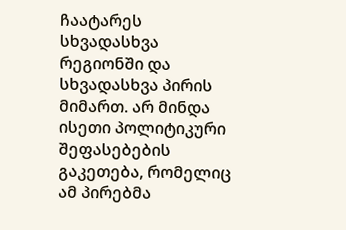ჩაატარეს სხვადასხვა რეგიონში და სხვადასხვა პირის მიმართ. არ მინდა ისეთი პოლიტიკური შეფასებების გაკეთება, რომელიც ამ პირებმა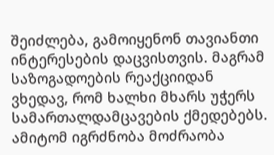შეიძლება, გამოიყენონ თავიანთი ინტერესების დაცვისთვის. მაგრამ საზოგადოების რეაქციიდან ვხედავ, რომ ხალხი მხარს უჭერს სამართალდამცავების ქმედებებს. ამიტომ იგრძნობა მოძრაობა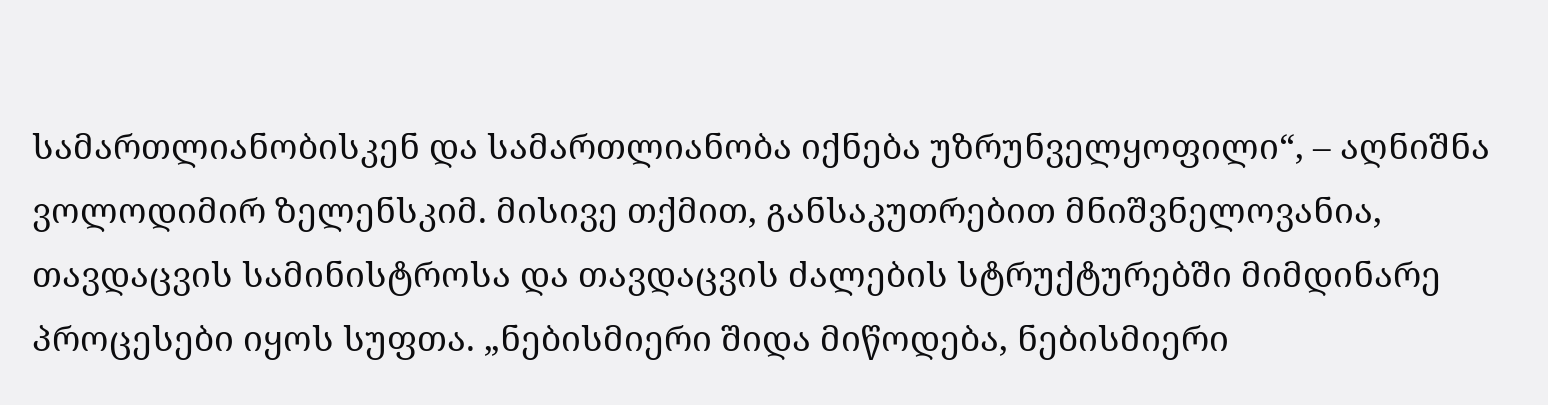სამართლიანობისკენ და სამართლიანობა იქნება უზრუნველყოფილი“, – აღნიშნა ვოლოდიმირ ზელენსკიმ. მისივე თქმით, განსაკუთრებით მნიშვნელოვანია, თავდაცვის სამინისტროსა და თავდაცვის ძალების სტრუქტურებში მიმდინარე პროცესები იყოს სუფთა. „ნებისმიერი შიდა მიწოდება, ნებისმიერი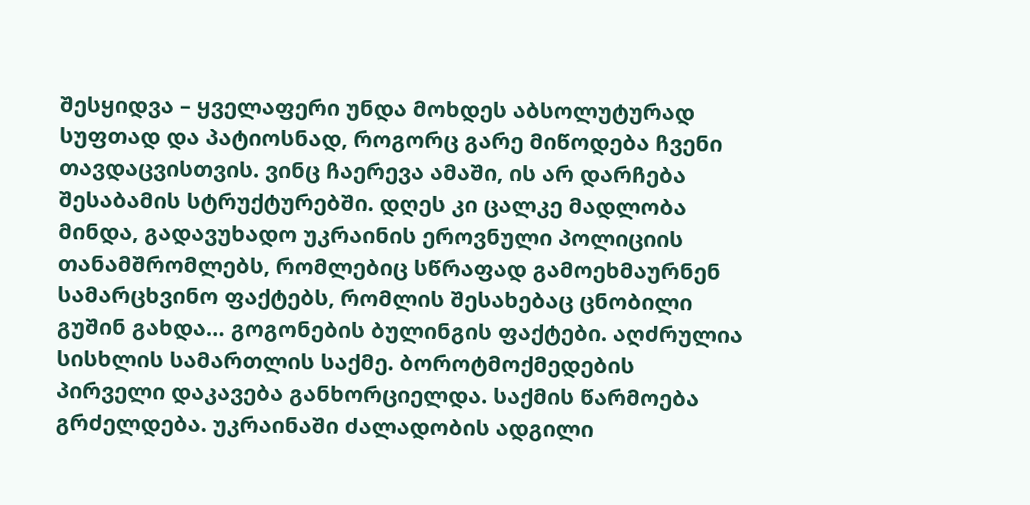შესყიდვა – ყველაფერი უნდა მოხდეს აბსოლუტურად სუფთად და პატიოსნად, როგორც გარე მიწოდება ჩვენი თავდაცვისთვის. ვინც ჩაერევა ამაში, ის არ დარჩება შესაბამის სტრუქტურებში. დღეს კი ცალკე მადლობა მინდა, გადავუხადო უკრაინის ეროვნული პოლიციის თანამშრომლებს, რომლებიც სწრაფად გამოეხმაურნენ სამარცხვინო ფაქტებს, რომლის შესახებაც ცნობილი გუშინ გახდა… გოგონების ბულინგის ფაქტები. აღძრულია სისხლის სამართლის საქმე. ბოროტმოქმედების პირველი დაკავება განხორციელდა. საქმის წარმოება გრძელდება. უკრაინაში ძალადობის ადგილი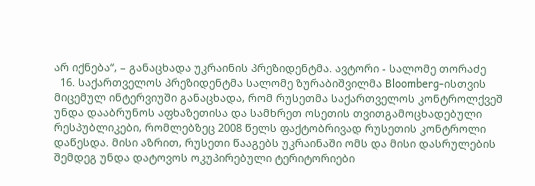არ იქნება“, – განაცხადა უკრაინის პრეზიდენტმა. ავტორი - სალომე თორაძე
  16. საქართველოს პრეზიდენტმა სალომე ზურაბიშვილმა Bloomberg-ისთვის მიცემულ ინტერვიუში განაცხადა, რომ რუსეთმა საქართველოს კონტროლქვეშ უნდა დააბრუნოს აფხაზეთისა და სამხრეთ ოსეთის თვითგამოცხადებული რესპუბლიკები, რომლებზეც 2008 წელს ფაქტობრივად რუსეთის კონტროლი დაწესდა. მისი აზრით, რუსეთი წააგებს უკრაინაში ომს და მისი დასრულების შემდეგ უნდა დატოვოს ოკუპირებული ტერიტორიები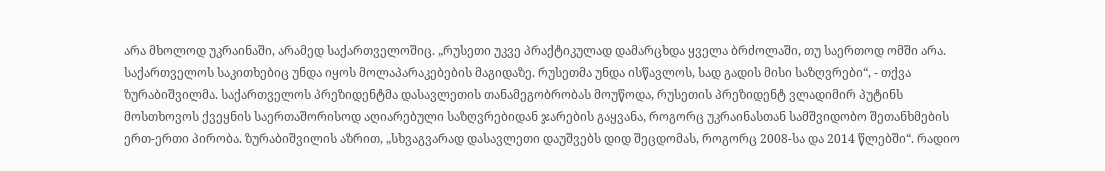არა მხოლოდ უკრაინაში, არამედ საქართველოშიც. „რუსეთი უკვე პრაქტიკულად დამარცხდა ყველა ბრძოლაში, თუ საერთოდ ომში არა. საქართველოს საკითხებიც უნდა იყოს მოლაპარაკებების მაგიდაზე. რუსეთმა უნდა ისწავლოს, სად გადის მისი საზღვრები“, - თქვა ზურაბიშვილმა. საქართველოს პრეზიდენტმა დასავლეთის თანამეგობრობას მოუწოდა, რუსეთის პრეზიდენტ ვლადიმირ პუტინს მოსთხოვოს ქვეყნის საერთაშორისოდ აღიარებული საზღვრებიდან ჯარების გაყვანა, როგორც უკრაინასთან სამშვიდობო შეთანხმების ერთ-ერთი პირობა. ზურაბიშვილის აზრით, „სხვაგვარად დასავლეთი დაუშვებს დიდ შეცდომას, როგორც 2008-სა და 2014 წლებში“. რადიო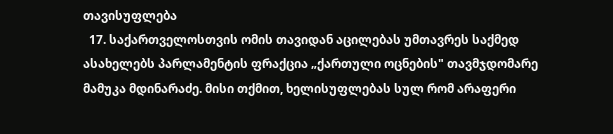თავისუფლება
  17. საქართველოსთვის ომის თავიდან აცილებას უმთავრეს საქმედ ასახელებს პარლამენტის ფრაქცია „ქართული ოცნების" თავმჯდომარე მამუკა მდინარაძე. მისი თქმით, ხელისუფლებას სულ რომ არაფერი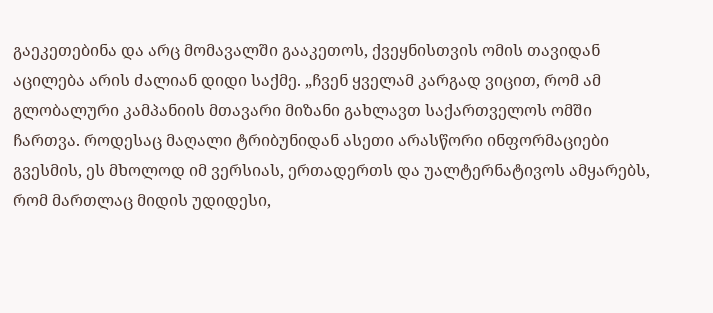გაეკეთებინა და არც მომავალში გააკეთოს, ქვეყნისთვის ომის თავიდან აცილება არის ძალიან დიდი საქმე. „ჩვენ ყველამ კარგად ვიცით, რომ ამ გლობალური კამპანიის მთავარი მიზანი გახლავთ საქართველოს ომში ჩართვა. როდესაც მაღალი ტრიბუნიდან ასეთი არასწორი ინფორმაციები გვესმის, ეს მხოლოდ იმ ვერსიას, ერთადერთს და უალტერნატივოს ამყარებს, რომ მართლაც მიდის უდიდესი,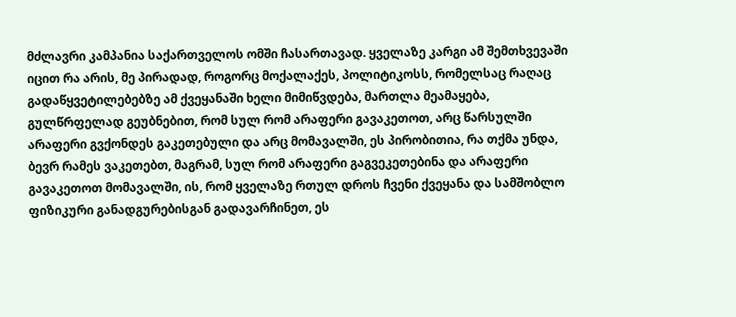მძლავრი კამპანია საქართველოს ომში ჩასართავად. ყველაზე კარგი ამ შემთხვევაში იცით რა არის, მე პირადად, როგორც მოქალაქეს, პოლიტიკოსს, რომელსაც რაღაც გადაწყვეტილებებზე ამ ქვეყანაში ხელი მიმიწვდება, მართლა მეამაყება, გულწრფელად გეუბნებით, რომ სულ რომ არაფერი გავაკეთოთ, არც წარსულში არაფერი გვქონდეს გაკეთებული და არც მომავალში, ეს პირობითია, რა თქმა უნდა, ბევრ რამეს ვაკეთებთ, მაგრამ, სულ რომ არაფერი გაგვეკეთებინა და არაფერი გავაკეთოთ მომავალში, ის, რომ ყველაზე რთულ დროს ჩვენი ქვეყანა და სამშობლო ფიზიკური განადგურებისგან გადავარჩინეთ, ეს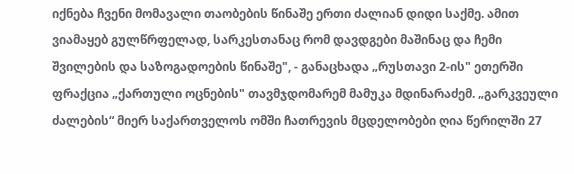იქნება ჩვენი მომავალი თაობების წინაშე ერთი ძალიან დიდი საქმე. ამით ვიამაყებ გულწრფელად, სარკესთანაც რომ დავდგები მაშინაც და ჩემი შვილების და საზოგადოების წინაშე", - განაცხადა „რუსთავი 2-ის" ეთერში ფრაქცია „ქართული ოცნების" თავმჯდომარემ მამუკა მდინარაძემ. „გარკვეული ძალების“ მიერ საქართველოს ომში ჩათრევის მცდელობები ღია წერილში 27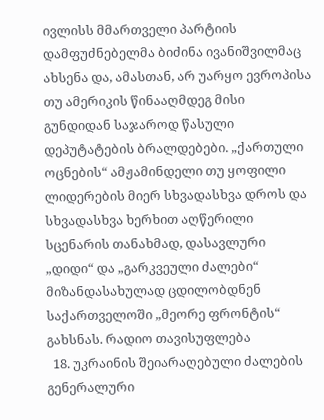ივლისს მმართველი პარტიის დამფუძნებელმა ბიძინა ივანიშვილმაც ახსენა და, ამასთან, არ უარყო ევროპისა თუ ამერიკის წინააღმდეგ მისი გუნდიდან საჯაროდ წასული დეპუტატების ბრალდებები. „ქართული ოცნების“ ამჟამინდელი თუ ყოფილი ლიდერების მიერ სხვადასხვა დროს და სხვადასხვა ხერხით აღწერილი სცენარის თანახმად, დასავლური „დიდი“ და „გარკვეული ძალები“ მიზანდასახულად ცდილობდნენ საქართველოში „მეორე ფრონტის“ გახსნას. რადიო თავისუფლება
  18. უკრაინის შეიარაღებული ძალების გენერალური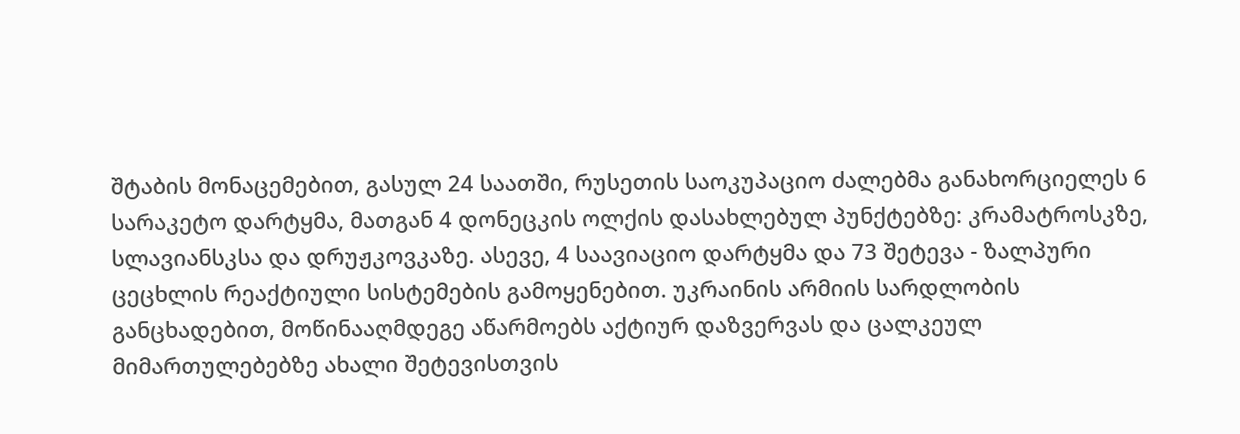შტაბის მონაცემებით, გასულ 24 საათში, რუსეთის საოკუპაციო ძალებმა განახორციელეს 6 სარაკეტო დარტყმა, მათგან 4 დონეცკის ოლქის დასახლებულ პუნქტებზე: კრამატროსკზე, სლავიანსკსა და დრუჟკოვკაზე. ასევე, 4 საავიაციო დარტყმა და 73 შეტევა - ზალპური ცეცხლის რეაქტიული სისტემების გამოყენებით. უკრაინის არმიის სარდლობის განცხადებით, მოწინააღმდეგე აწარმოებს აქტიურ დაზვერვას და ცალკეულ მიმართულებებზე ახალი შეტევისთვის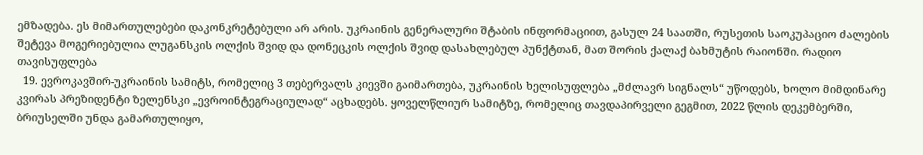ემზადება. ეს მიმართულებები დაკონკრეტებული არ არის. უკრაინის გენერალური შტაბის ინფორმაციით, გასულ 24 საათში, რუსეთის საოკუპაციო ძალების შეტევა მოგერიებულია ლუგანსკის ოლქის შვიდ და დონეცკის ოლქის შვიდ დასახლებულ პუნქტთან, მათ შორის ქალაქ ბახმუტის რაიონში. რადიო თავისუფლება
  19. ევროკავშირ-უკრაინის სამიტს, რომელიც 3 თებერვალს კიევში გაიმართება, უკრაინის ხელისუფლება „მძლავრ სიგნალს“ უწოდებს, ხოლო მიმდინარე კვირას პრეზიდენტი ზელენსკი „ევროინტეგრაციულად“ აცხადებს. ყოველწლიურ სამიტზე, რომელიც თავდაპირველი გეგმით, 2022 წლის დეკემბერში, ბრიუსელში უნდა გამართულიყო,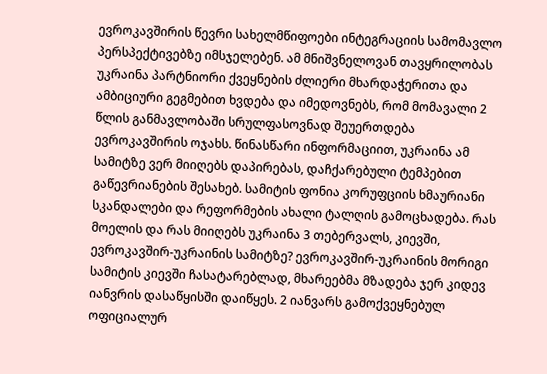ევროკავშირის წევრი სახელმწიფოები ინტეგრაციის სამომავლო პერსპექტივებზე იმსჯელებენ. ამ მნიშვნელოვან თავყრილობას უკრაინა პარტნიორი ქვეყნების ძლიერი მხარდაჭერითა და ამბიციური გეგმებით ხვდება და იმედოვნებს, რომ მომავალი 2 წლის განმავლობაში სრულფასოვნად შეუერთდება ევროკავშირის ოჯახს. წინასწარი ინფორმაციით, უკრაინა ამ სამიტზე ვერ მიიღებს დაპირებას, დაჩქარებული ტემპებით გაწევრიანების შესახებ. სამიტის ფონია კორუფციის ხმაურიანი სკანდალები და რეფორმების ახალი ტალღის გამოცხადება. რას მოელის და რას მიიღებს უკრაინა 3 თებერვალს, კიევში, ევროკავშირ-უკრაინის სამიტზე? ევროკავშირ-უკრაინის მორიგი სამიტის კიევში ჩასატარებლად, მხარეებმა მზადება ჯერ კიდევ იანვრის დასაწყისში დაიწყეს. 2 იანვარს გამოქვეყნებულ ოფიციალურ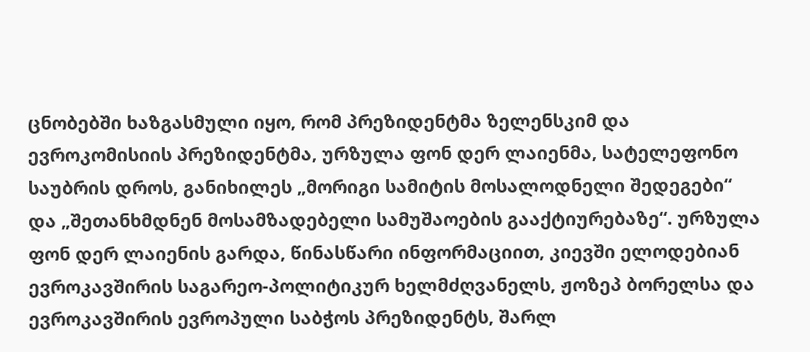ცნობებში ხაზგასმული იყო, რომ პრეზიდენტმა ზელენსკიმ და ევროკომისიის პრეზიდენტმა, ურზულა ფონ დერ ლაიენმა, სატელეფონო საუბრის დროს, განიხილეს „მორიგი სამიტის მოსალოდნელი შედეგები“ და „შეთანხმდნენ მოსამზადებელი სამუშაოების გააქტიურებაზე“. ურზულა ფონ დერ ლაიენის გარდა, წინასწარი ინფორმაციით, კიევში ელოდებიან ევროკავშირის საგარეო-პოლიტიკურ ხელმძღვანელს, ჟოზეპ ბორელსა და ევროკავშირის ევროპული საბჭოს პრეზიდენტს, შარლ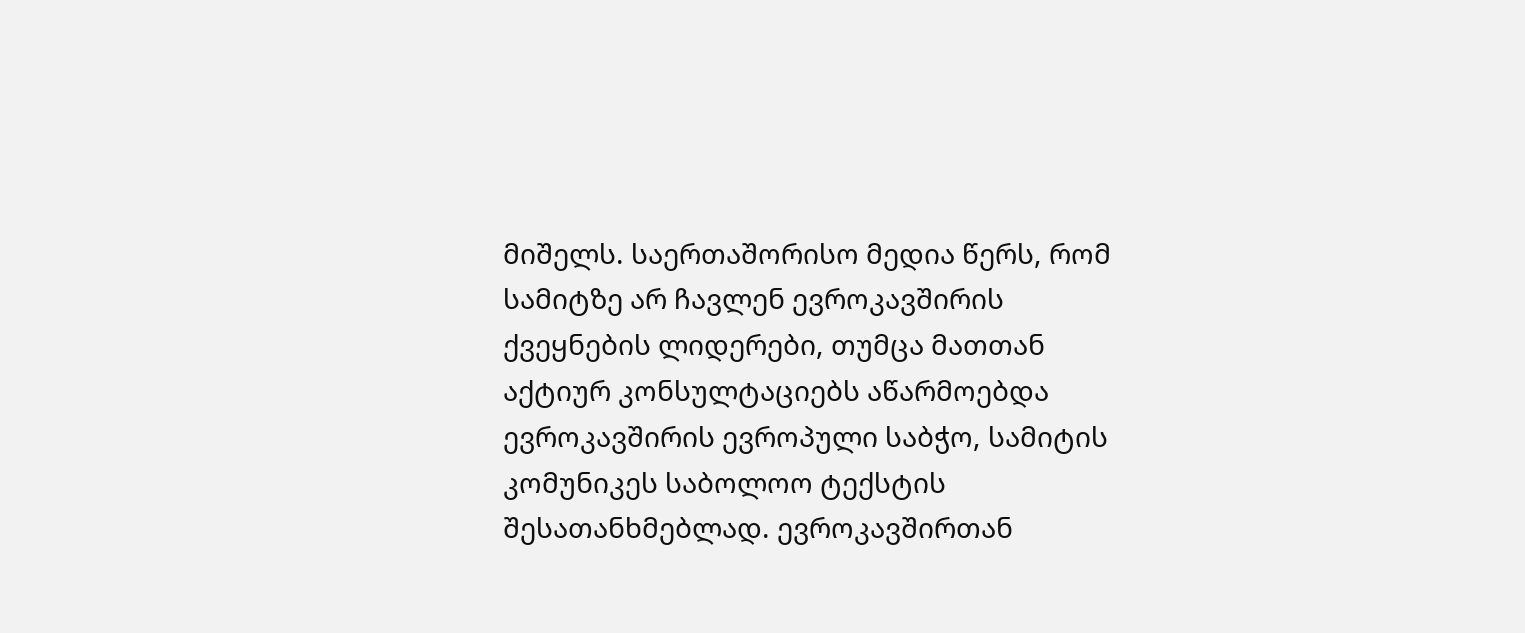მიშელს. საერთაშორისო მედია წერს, რომ სამიტზე არ ჩავლენ ევროკავშირის ქვეყნების ლიდერები, თუმცა მათთან აქტიურ კონსულტაციებს აწარმოებდა ევროკავშირის ევროპული საბჭო, სამიტის კომუნიკეს საბოლოო ტექსტის შესათანხმებლად. ევროკავშირთან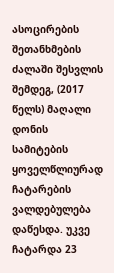ასოცირების შეთანხმების ძალაში შესვლის შემდეგ, (2017 წელს) მაღალი დონის სამიტების ყოველწლიურად ჩატარების ვალდებულება დაწესდა. უკვე ჩატარდა 23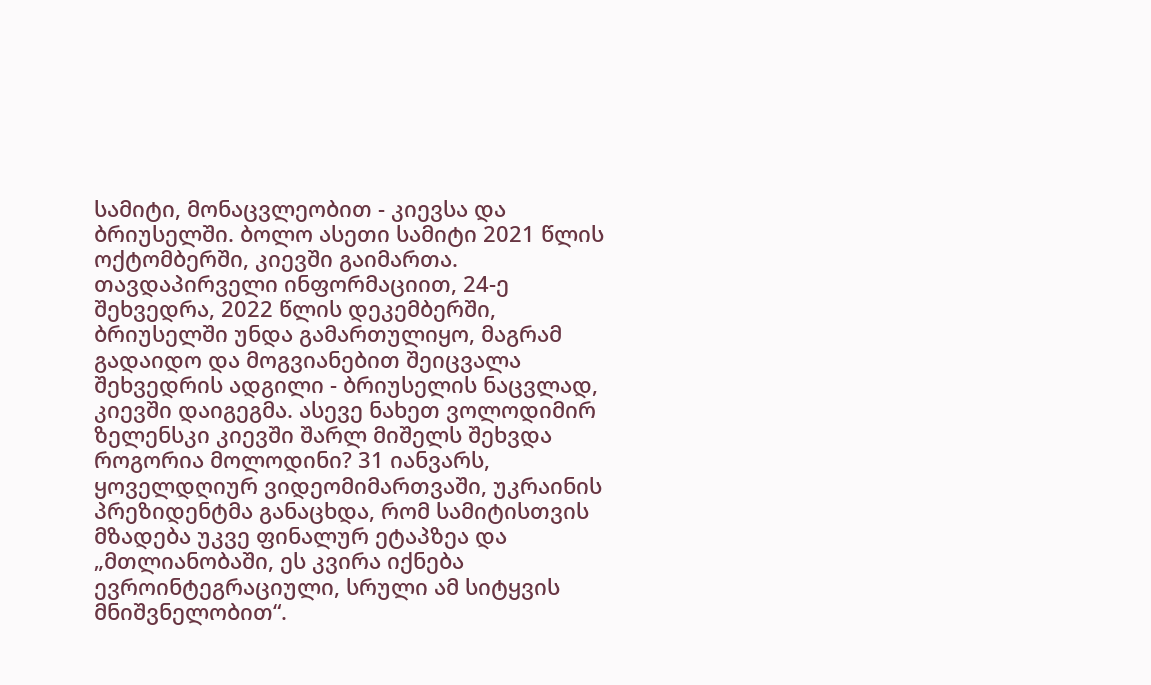სამიტი, მონაცვლეობით - კიევსა და ბრიუსელში. ბოლო ასეთი სამიტი 2021 წლის ოქტომბერში, კიევში გაიმართა. თავდაპირველი ინფორმაციით, 24-ე შეხვედრა, 2022 წლის დეკემბერში, ბრიუსელში უნდა გამართულიყო, მაგრამ გადაიდო და მოგვიანებით შეიცვალა შეხვედრის ადგილი - ბრიუსელის ნაცვლად, კიევში დაიგეგმა. ასევე ნახეთ ვოლოდიმირ ზელენსკი კიევში შარლ მიშელს შეხვდა როგორია მოლოდინი? 31 იანვარს, ყოველდღიურ ვიდეომიმართვაში, უკრაინის პრეზიდენტმა განაცხდა, რომ სამიტისთვის მზადება უკვე ფინალურ ეტაპზეა და „მთლიანობაში, ეს კვირა იქნება ევროინტეგრაციული, სრული ამ სიტყვის მნიშვნელობით“.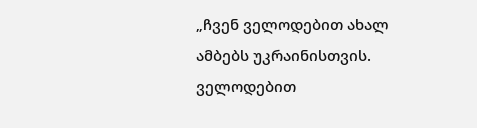„ჩვენ ველოდებით ახალ ამბებს უკრაინისთვის. ველოდებით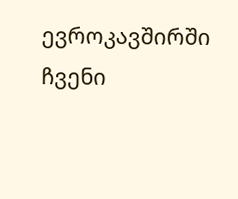ევროკავშირში ჩვენი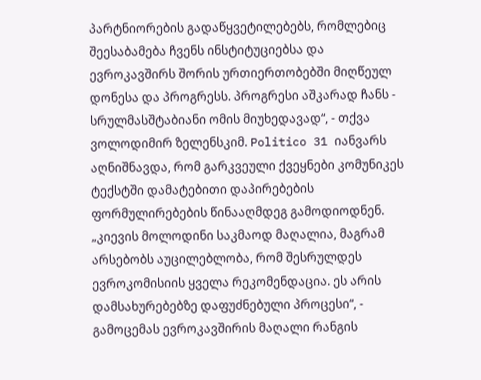პარტნიორების გადაწყვეტილებებს, რომლებიც შეესაბამება ჩვენს ინსტიტუციებსა და ევროკავშირს შორის ურთიერთობებში მიღწეულ დონესა და პროგრესს. პროგრესი აშკარად ჩანს - სრულმასშტაბიანი ომის მიუხედავად“, - თქვა ვოლოდიმირ ზელენსკიმ. Politico 31 იანვარს აღნიშნავდა, რომ გარკვეული ქვეყნები კომუნიკეს ტექსტში დამატებითი დაპირებების ფორმულირებების წინააღმდეგ გამოდიოდნენ. „კიევის მოლოდინი საკმაოდ მაღალია, მაგრამ არსებობს აუცილებლობა, რომ შესრულდეს ევროკომისიის ყველა რეკომენდაცია. ეს არის დამსახურებებზე დაფუძნებული პროცესი“, - გამოცემას ევროკავშირის მაღალი რანგის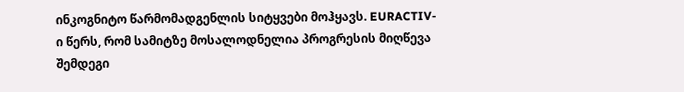ინკოგნიტო წარმომადგენლის სიტყვები მოჰყავს. EURACTIV-ი წერს, რომ სამიტზე მოსალოდნელია პროგრესის მიღწევა შემდეგი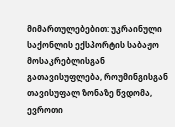მიმართულებებით: უკრაინული საქონლის ექსპორტის საბაჟო მოსაკრებლისგან გათავისუფლება, როუმინგისგან თავისუფალ ზონაზე წვდომა, ევროთი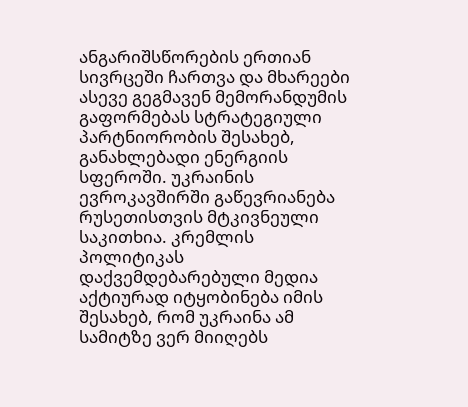ანგარიშსწორების ერთიან სივრცეში ჩართვა და მხარეები ასევე გეგმავენ მემორანდუმის გაფორმებას სტრატეგიული პარტნიორობის შესახებ, განახლებადი ენერგიის სფეროში. უკრაინის ევროკავშირში გაწევრიანება რუსეთისთვის მტკივნეული საკითხია. კრემლის პოლიტიკას დაქვემდებარებული მედია აქტიურად იტყობინება იმის შესახებ, რომ უკრაინა ამ სამიტზე ვერ მიიღებს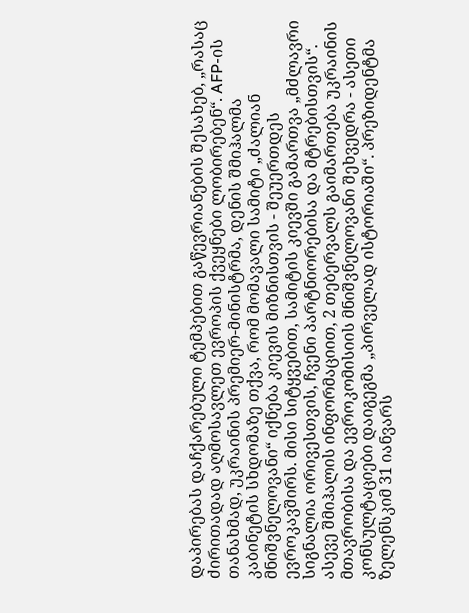დაპირებას დაჩქარებული ტემპებით გაწევრიანების შესახებ, „რასაც ძირითადად აღმოსავლეთ ევროპის ქვეყნები ლობირებენ“. AFP-ის თანახმად, უკრაინის პრემიერ-მინისტრმა, დენის შმიჰალმა კაბინეტის სხდომაზე თქვა, რომ მომავალი სამიტი „ძალიან მნიშვნელოვანი“ იქნება კიევის მიზნისთვის - შეუერთდეს ევროკავშირს. მისი სიტყვებით, სამიტის კიევში გამართვა „მძლავრი სიგნალია ორივესთვის, ჩვენი პარტნიორებისა და მტრებისთვის“. ასევე შმიჰალის ინფორმაციით, 2 თებერვალს გაიმართება უკრაინის მთავრობისა და ევროკომისიის მნიშვნელოვანი შეხვედრა - ასეთი კონსულტაციები დაიგეგმა „პირველად ისტორიაში“. პრეზიდენტმა ზელენსკიმ 31 იანვარს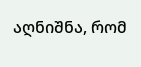აღნიშნა, რომ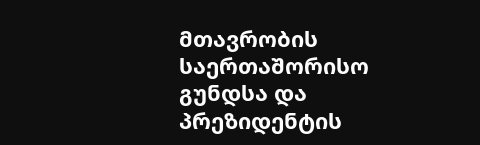მთავრობის საერთაშორისო გუნდსა და პრეზიდენტის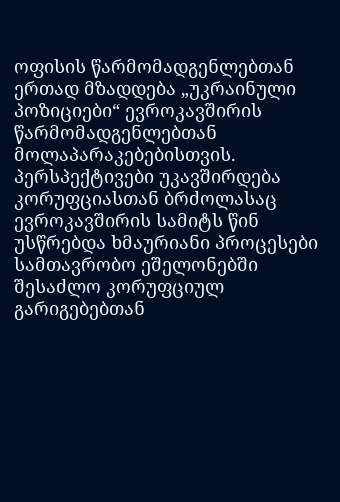ოფისის წარმომადგენლებთან ერთად მზადდება „უკრაინული პოზიციები“ ევროკავშირის წარმომადგენლებთან მოლაპარაკებებისთვის. პერსპექტივები უკავშირდება კორუფციასთან ბრძოლასაც ევროკავშირის სამიტს წინ უსწრებდა ხმაურიანი პროცესები სამთავრობო ეშელონებში შესაძლო კორუფციულ გარიგებებთან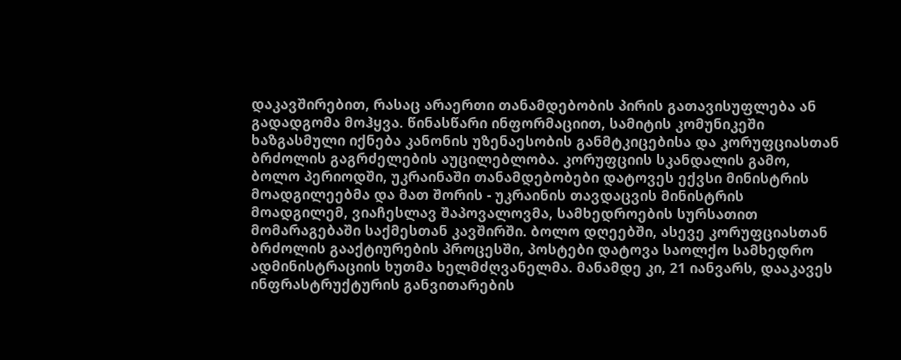დაკავშირებით, რასაც არაერთი თანამდებობის პირის გათავისუფლება ან გადადგომა მოჰყვა. წინასწარი ინფორმაციით, სამიტის კომუნიკეში ხაზგასმული იქნება კანონის უზენაესობის განმტკიცებისა და კორუფციასთან ბრძოლის გაგრძელების აუცილებლობა. კორუფციის სკანდალის გამო, ბოლო პერიოდში, უკრაინაში თანამდებობები დატოვეს ექვსი მინისტრის მოადგილეებმა და მათ შორის - უკრაინის თავდაცვის მინისტრის მოადგილემ, ვიაჩესლავ შაპოვალოვმა, სამხედროების სურსათით მომარაგებაში საქმესთან კავშირში. ბოლო დღეებში, ასევე კორუფციასთან ბრძოლის გააქტიურების პროცესში, პოსტები დატოვა საოლქო სამხედრო ადმინისტრაციის ხუთმა ხელმძღვანელმა. მანამდე კი, 21 იანვარს, დააკავეს ინფრასტრუქტურის განვითარების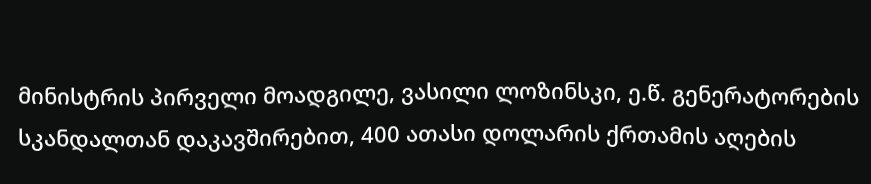მინისტრის პირველი მოადგილე, ვასილი ლოზინსკი, ე.წ. გენერატორების სკანდალთან დაკავშირებით, 400 ათასი დოლარის ქრთამის აღების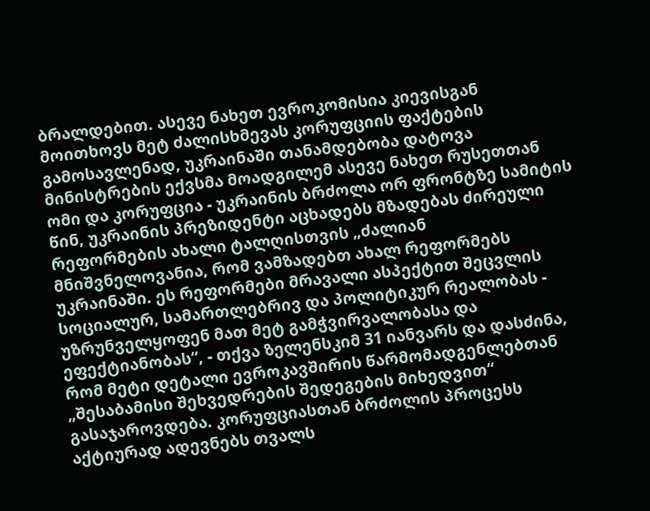ბრალდებით. ასევე ნახეთ ევროკომისია კიევისგან მოითხოვს მეტ ძალისხმევას კორუფციის ფაქტების გამოსავლენად, უკრაინაში თანამდებობა დატოვა მინისტრების ექვსმა მოადგილემ ასევე ნახეთ რუსეთთან ომი და კორუფცია - უკრაინის ბრძოლა ორ ფრონტზე სამიტის წინ, უკრაინის პრეზიდენტი აცხადებს მზადებას ძირეული რეფორმების ახალი ტალღისთვის „ძალიან მნიშვნელოვანია, რომ ვამზადებთ ახალ რეფორმებს უკრაინაში. ეს რეფორმები მრავალი ასპექტით შეცვლის სოციალურ, სამართლებრივ და პოლიტიკურ რეალობას - უზრუნველყოფენ მათ მეტ გამჭვირვალობასა და ეფექტიანობას“, - თქვა ზელენსკიმ 31 იანვარს და დასძინა, რომ მეტი დეტალი ევროკავშირის წარმომადგენლებთან „შესაბამისი შეხვედრების შედეგების მიხედვით“ გასაჯაროვდება. კორუფციასთან ბრძოლის პროცესს აქტიურად ადევნებს თვალს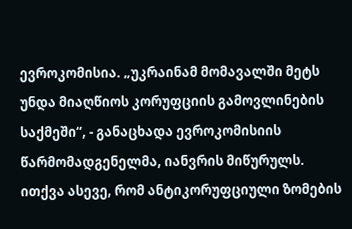ევროკომისია. „უკრაინამ მომავალში მეტს უნდა მიაღწიოს კორუფციის გამოვლინების საქმეში“, - განაცხადა ევროკომისიის წარმომადგენელმა, იანვრის მიწურულს. ითქვა ასევე, რომ ანტიკორუფციული ზომების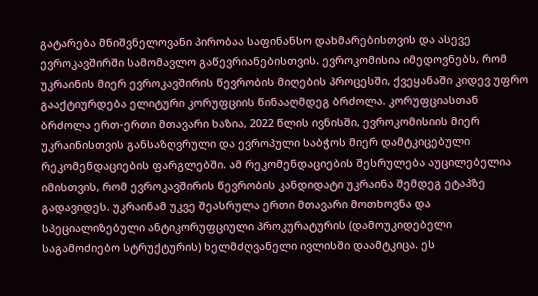გატარება მნიშვნელოვანი პირობაა საფინანსო დახმარებისთვის და ასევე ევროკავშირში სამომავლო გაწევრიანებისთვის. ევროკომისია იმედოვნებს, რომ უკრაინის მიერ ევროკავშირის წევრობის მიღების პროცესში, ქვეყანაში კიდევ უფრო გააქტიურდება ელიტური კორუფციის წინააღმდეგ ბრძოლა. კორუფციასთან ბრძოლა ერთ-ერთი მთავარი ხაზია, 2022 წლის ივნისში, ევროკომისიის მიერ უკრაინისთვის განსაზღვრული და ევროპული საბჭოს მიერ დამტკიცებული რეკომენდაციების ფარგლებში. ამ რეკომენდაციების შესრულება აუცილებელია იმისთვის, რომ ევროკავშირის წევრობის კანდიდატი უკრაინა შემდეგ ეტაპზე გადავიდეს. უკრაინამ უკვე შეასრულა ერთი მთავარი მოთხოვნა და სპეციალიზებული ანტიკორუფციული პროკურატურის (დამოუკიდებელი საგამოძიებო სტრუქტურის) ხელმძღვანელი ივლისში დაამტკიცა. ეს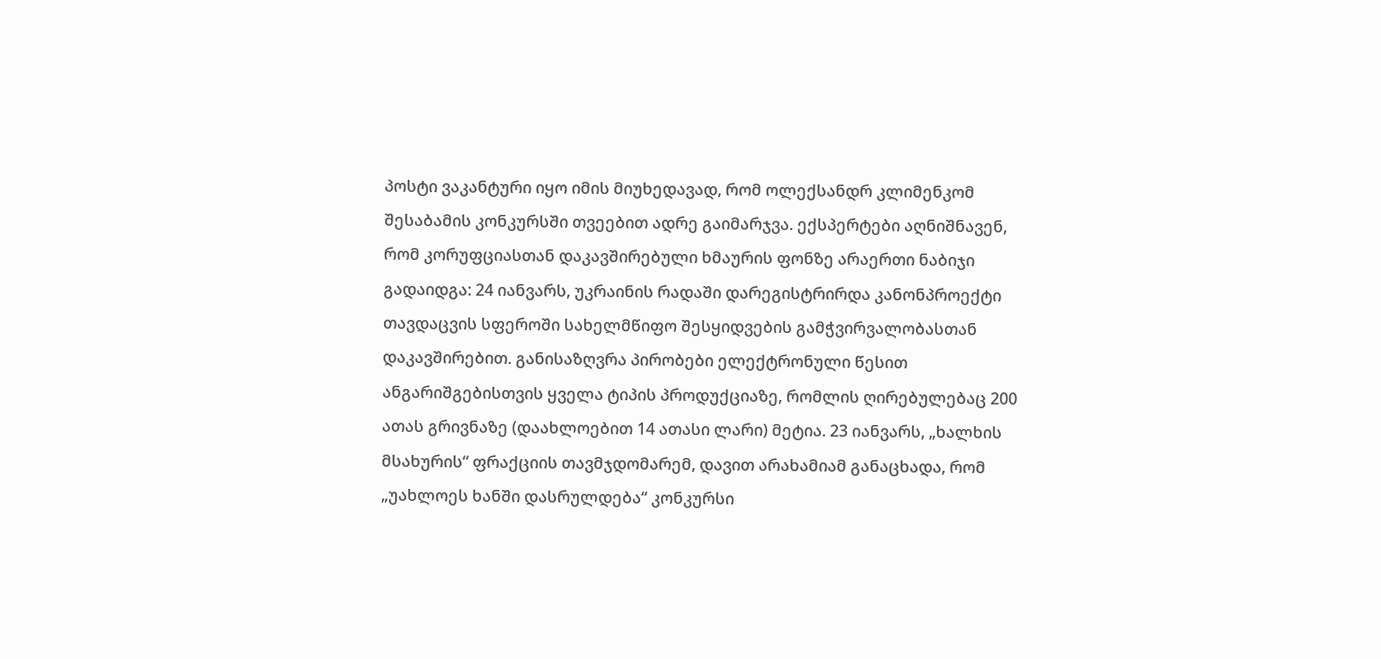პოსტი ვაკანტური იყო იმის მიუხედავად, რომ ოლექსანდრ კლიმენკომ შესაბამის კონკურსში თვეებით ადრე გაიმარჯვა. ექსპერტები აღნიშნავენ, რომ კორუფციასთან დაკავშირებული ხმაურის ფონზე არაერთი ნაბიჯი გადაიდგა: 24 იანვარს, უკრაინის რადაში დარეგისტრირდა კანონპროექტი თავდაცვის სფეროში სახელმწიფო შესყიდვების გამჭვირვალობასთან დაკავშირებით. განისაზღვრა პირობები ელექტრონული წესით ანგარიშგებისთვის ყველა ტიპის პროდუქციაზე, რომლის ღირებულებაც 200 ათას გრივნაზე (დაახლოებით 14 ათასი ლარი) მეტია. 23 იანვარს, „ხალხის მსახურის“ ფრაქციის თავმჯდომარემ, დავით არახამიამ განაცხადა, რომ „უახლოეს ხანში დასრულდება“ კონკურსი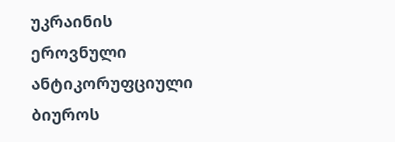უკრაინის ეროვნული ანტიკორუფციული ბიუროს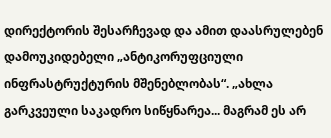დირექტორის შესარჩევად და ამით დაასრულებენ დამოუკიდებელი „ანტიკორუფციული ინფრასტრუქტურის მშენებლობას“. „ახლა გარკვეული საკადრო სიწყნარეა... მაგრამ ეს არ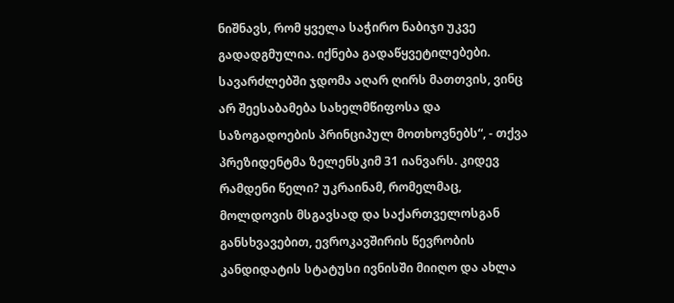ნიშნავს, რომ ყველა საჭირო ნაბიჯი უკვე გადადგმულია. იქნება გადაწყვეტილებები. სავარძლებში ჯდომა აღარ ღირს მათთვის, ვინც არ შეესაბამება სახელმწიფოსა და საზოგადოების პრინციპულ მოთხოვნებს“, - თქვა პრეზიდენტმა ზელენსკიმ 31 იანვარს. კიდევ რამდენი წელი? უკრაინამ, რომელმაც, მოლდოვის მსგავსად და საქართველოსგან განსხვავებით, ევროკავშირის წევრობის კანდიდატის სტატუსი ივნისში მიიღო და ახლა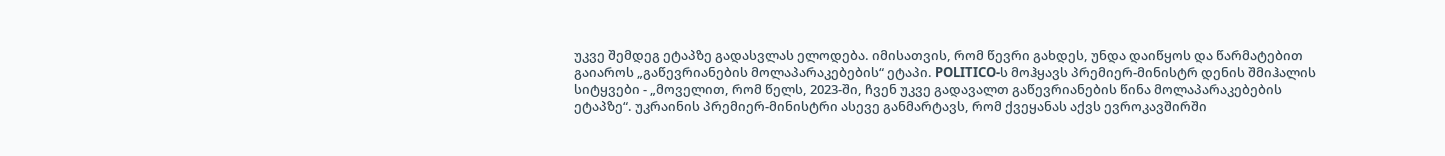უკვე შემდეგ ეტაპზე გადასვლას ელოდება. იმისათვის, რომ წევრი გახდეს, უნდა დაიწყოს და წარმატებით გაიაროს „გაწევრიანების მოლაპარაკებების“ ეტაპი. POLITICO-ს მოჰყავს პრემიერ-მინისტრ დენის შმიჰალის სიტყვები - „მოველით, რომ წელს, 2023-ში, ჩვენ უკვე გადავალთ გაწევრიანების წინა მოლაპარაკებების ეტაპზე“. უკრაინის პრემიერ-მინისტრი ასევე განმარტავს, რომ ქვეყანას აქვს ევროკავშირში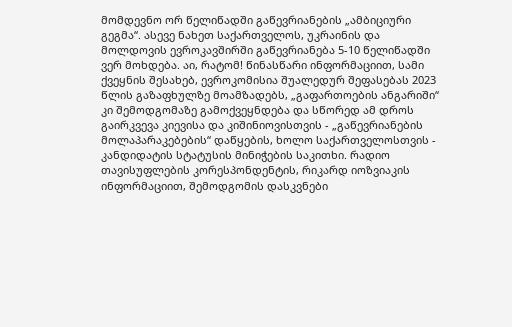მომდევნო ორ წელიწადში გაწევრიანების „ამბიციური გეგმა“. ასევე ნახეთ საქართველოს, უკრაინის და მოლდოვის ევროკავშირში გაწევრიანება 5-10 წელიწადში ვერ მოხდება. აი, რატომ! წინასწარი ინფორმაციით, სამი ქვეყნის შესახებ, ევროკომისია შუალედურ შეფასებას 2023 წლის გაზაფხულზე მოამზადებს, „გაფართოების ანგარიში“ კი შემოდგომაზე გამოქვეყნდება და სწორედ ამ დროს გაირკვევა კიევისა და კიშინიოვისთვის - „გაწევრიანების მოლაპარაკებების“ დაწყების, ხოლო საქართველოსთვის - კანდიდატის სტატუსის მინიჭების საკითხი. რადიო თავისუფლების კორესპონდენტის, რიკარდ იოზვიაკის ინფორმაციით, შემოდგომის დასკვნები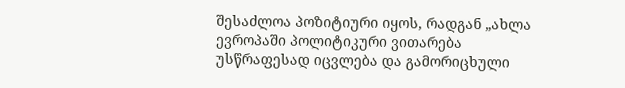შესაძლოა პოზიტიური იყოს, რადგან „ახლა ევროპაში პოლიტიკური ვითარება უსწრაფესად იცვლება და გამორიცხული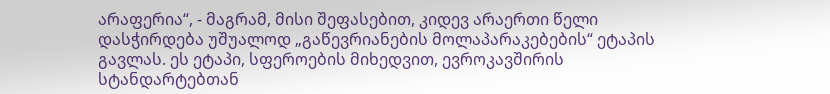არაფერია“, - მაგრამ, მისი შეფასებით, კიდევ არაერთი წელი დასჭირდება უშუალოდ „გაწევრიანების მოლაპარაკებების“ ეტაპის გავლას. ეს ეტაპი, სფეროების მიხედვით, ევროკავშირის სტანდარტებთან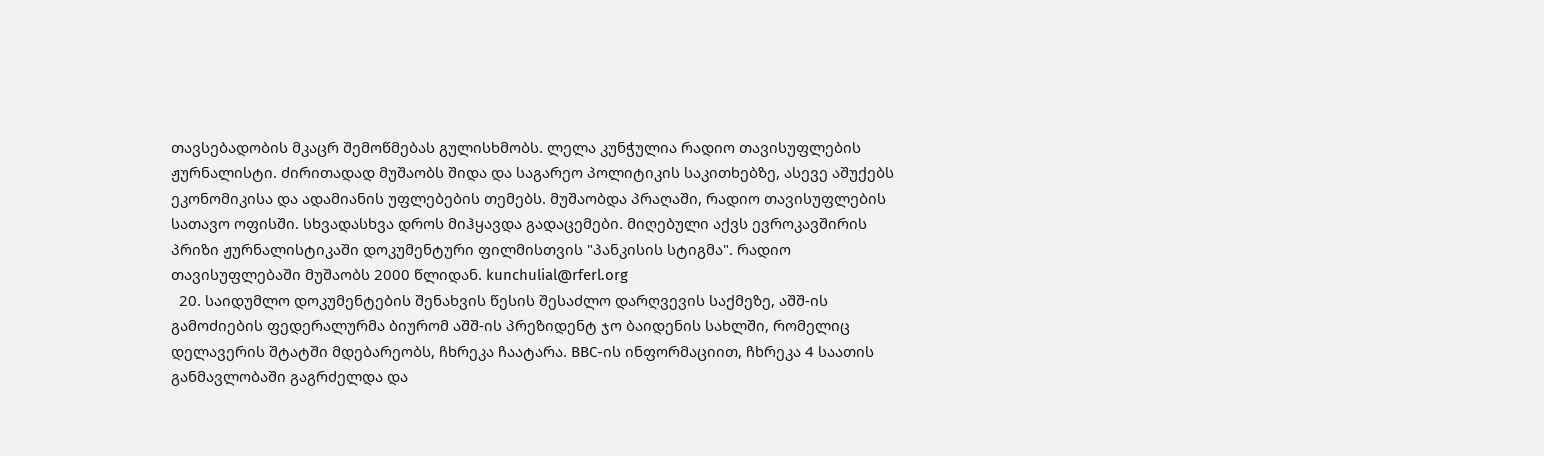თავსებადობის მკაცრ შემოწმებას გულისხმობს. ლელა კუნჭულია რადიო თავისუფლების ჟურნალისტი. ძირითადად მუშაობს შიდა და საგარეო პოლიტიკის საკითხებზე, ასევე აშუქებს ეკონომიკისა და ადამიანის უფლებების თემებს. მუშაობდა პრაღაში, რადიო თავისუფლების სათავო ოფისში. სხვადასხვა დროს მიჰყავდა გადაცემები. მიღებული აქვს ევროკავშირის პრიზი ჟურნალისტიკაში დოკუმენტური ფილმისთვის "პანკისის სტიგმა". რადიო თავისუფლებაში მუშაობს 2000 წლიდან. kunchulial@rferl.org
  20. საიდუმლო დოკუმენტების შენახვის წესის შესაძლო დარღვევის საქმეზე, აშშ-ის გამოძიების ფედერალურმა ბიურომ აშშ-ის პრეზიდენტ ჯო ბაიდენის სახლში, რომელიც დელავერის შტატში მდებარეობს, ჩხრეკა ჩაატარა. BBC-ის ინფორმაციით, ჩხრეკა 4 საათის განმავლობაში გაგრძელდა და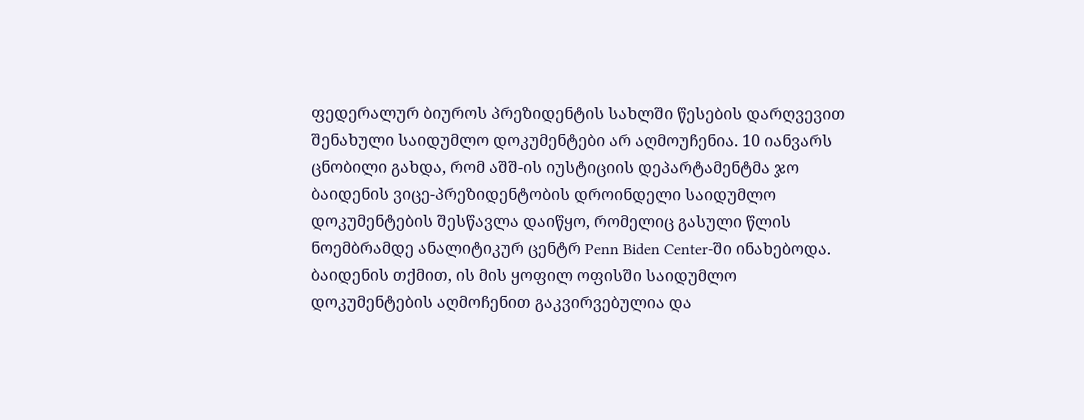ფედერალურ ბიუროს პრეზიდენტის სახლში წესების დარღვევით შენახული საიდუმლო დოკუმენტები არ აღმოუჩენია. 10 იანვარს ცნობილი გახდა, რომ აშშ-ის იუსტიციის დეპარტამენტმა ჯო ბაიდენის ვიცე-პრეზიდენტობის დროინდელი საიდუმლო დოკუმენტების შესწავლა დაიწყო, რომელიც გასული წლის ნოემბრამდე ანალიტიკურ ცენტრ Penn Biden Center-ში ინახებოდა. ბაიდენის თქმით, ის მის ყოფილ ოფისში საიდუმლო დოკუმენტების აღმოჩენით გაკვირვებულია და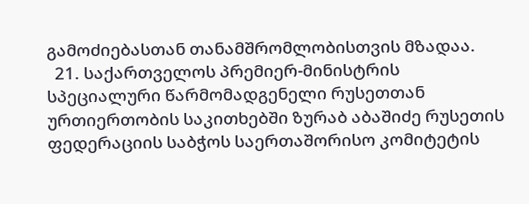გამოძიებასთან თანამშრომლობისთვის მზადაა.
  21. საქართველოს პრემიერ-მინისტრის სპეციალური წარმომადგენელი რუსეთთან ურთიერთობის საკითხებში ზურაბ აბაშიძე რუსეთის ფედერაციის საბჭოს საერთაშორისო კომიტეტის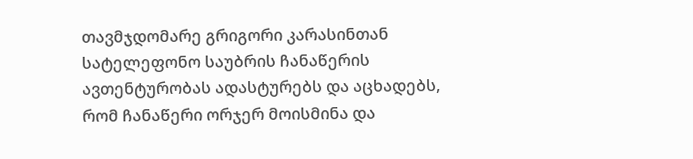თავმჯდომარე გრიგორი კარასინთან სატელეფონო საუბრის ჩანაწერის ავთენტურობას ადასტურებს და აცხადებს, რომ ჩანაწერი ორჯერ მოისმინა და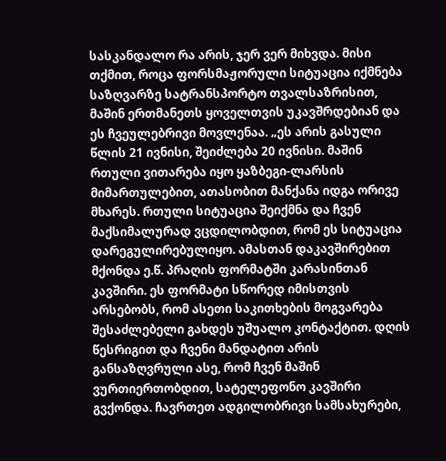სასკანდალო რა არის, ჯერ ვერ მიხვდა. მისი თქმით, როცა ფორსმაჟორული სიტუაცია იქმნება საზღვარზე სატრანსპორტო თვალსაზრისით, მაშინ ერთმანეთს ყოველთვის უკავშრდებიან და ეს ჩვეულებრივი მოვლენაა. „ეს არის გასული წლის 21 ივნისი, შეიძლება 20 ივნისი. მაშინ რთული ვითარება იყო ყაზბეგი-ლარსის მიმართულებით, ათასობით მანქანა იდგა ორივე მხარეს. რთული სიტუაცია შეიქმნა და ჩვენ მაქსიმალურად ვცდილობდით, რომ ეს სიტუაცია დარეგულირებულიყო. ამასთან დაკავშირებით მქონდა ე.წ. პრაღის ფორმატში კარასინთან კავშირი. ეს ფორმატი სწორედ იმისთვის არსებობს, რომ ასეთი საკითხების მოგვარება შესაძლებელი გახდეს უშუალო კონტაქტით. დღის წესრიგით და ჩვენი მანდატით არის განსაზღვრული ასე, რომ ჩვენ მაშინ ვურთიერთობდით, სატელეფონო კავშირი გვქონდა. ჩავრთეთ ადგილობრივი სამსახურები,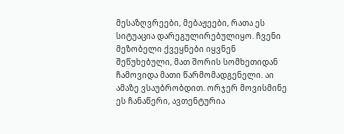მესაზღვრეები, მებაჟეები, რათა ეს სიტუაცია დარეგულირებულიყო. ჩვენი მეზობელი ქვეყნები იყვნენ შეწუხებული, მათ შორის სომხეთიდან ჩამოვიდა მათი წარმომადგენელი. აი ამაზე ვსაუბრობდით. ორჯერ მოვისმინე ეს ჩანაწერი, ავთენტურია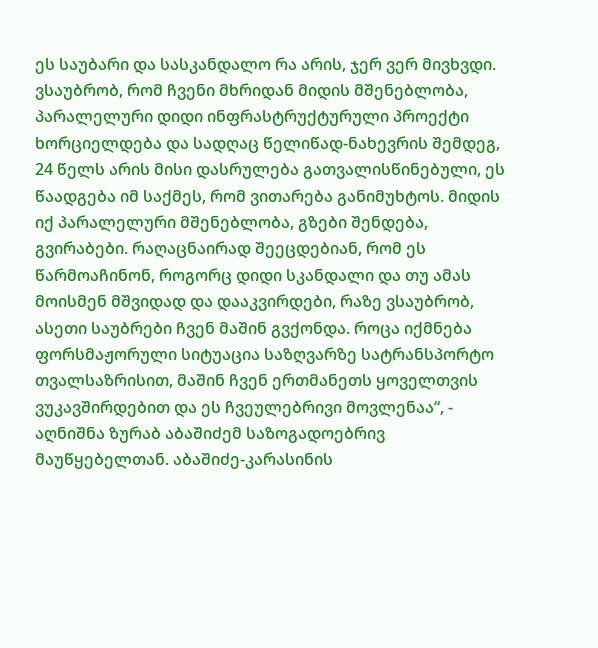ეს საუბარი და სასკანდალო რა არის, ჯერ ვერ მივხვდი. ვსაუბრობ, რომ ჩვენი მხრიდან მიდის მშენებლობა, პარალელური დიდი ინფრასტრუქტურული პროექტი ხორციელდება და სადღაც წელიწად-ნახევრის შემდეგ, 24 წელს არის მისი დასრულება გათვალისწინებული, ეს წაადგება იმ საქმეს, რომ ვითარება განიმუხტოს. მიდის იქ პარალელური მშენებლობა, გზები შენდება, გვირაბები. რაღაცნაირად შეეცდებიან, რომ ეს წარმოაჩინონ, როგორც დიდი სკანდალი და თუ ამას მოისმენ მშვიდად და დააკვირდები, რაზე ვსაუბრობ, ასეთი საუბრები ჩვენ მაშინ გვქონდა. როცა იქმნება ფორსმაჟორული სიტუაცია საზღვარზე სატრანსპორტო თვალსაზრისით, მაშინ ჩვენ ერთმანეთს ყოველთვის ვუკავშირდებით და ეს ჩვეულებრივი მოვლენაა“, - აღნიშნა ზურაბ აბაშიძემ საზოგადოებრივ მაუწყებელთან. აბაშიძე-კარასინის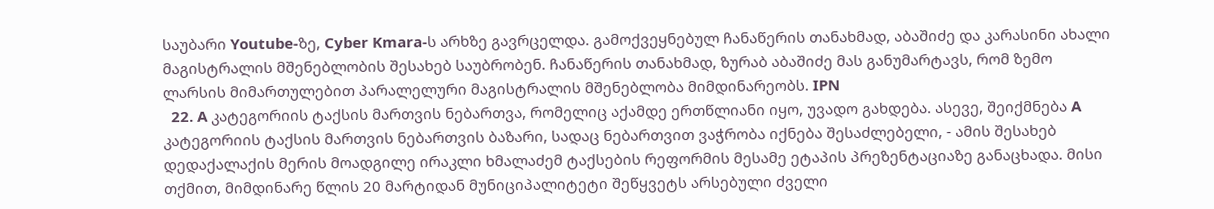საუბარი Youtube-ზე, Cyber Kmara-ს არხზე გავრცელდა. გამოქვეყნებულ ჩანაწერის თანახმად, აბაშიძე და კარასინი ახალი მაგისტრალის მშენებლობის შესახებ საუბრობენ. ჩანაწერის თანახმად, ზურაბ აბაშიძე მას განუმარტავს, რომ ზემო ლარსის მიმართულებით პარალელური მაგისტრალის მშენებლობა მიმდინარეობს. IPN
  22. A კატეგორიის ტაქსის მართვის ნებართვა, რომელიც აქამდე ერთწლიანი იყო, უვადო გახდება. ასევე, შეიქმნება A კატეგორიის ტაქსის მართვის ნებართვის ბაზარი, სადაც ნებართვით ვაჭრობა იქნება შესაძლებელი, - ამის შესახებ დედაქალაქის მერის მოადგილე ირაკლი ხმალაძემ ტაქსების რეფორმის მესამე ეტაპის პრეზენტაციაზე განაცხადა. მისი თქმით, მიმდინარე წლის 20 მარტიდან მუნიციპალიტეტი შეწყვეტს არსებული ძველი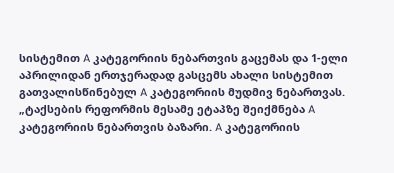სისტემით A კატეგორიის ნებართვის გაცემას და 1-ელი აპრილიდან ერთჯერადად გასცემს ახალი სისტემით გათვალისწინებულ A კატეგორიის მუდმივ ნებართვას. „ტაქსების რეფორმის მესამე ეტაპზე შეიქმნება A კატეგორიის ნებართვის ბაზარი. A კატეგორიის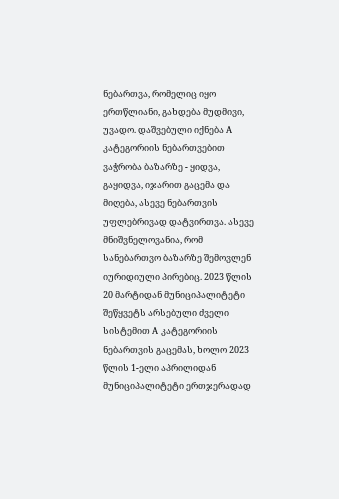ნებართვა, რომელიც იყო ერთწლიანი, გახდება მუდმივი, უვადო. დაშვებული იქნება A კატეგორიის ნებართვებით ვაჭრობა ბაზარზე - ყიდვა, გაყიდვა, იჯარით გაცემა და მიღება, ასევე ნებართვის უფლებრივად დატვირთვა. ასევე მნიშვნელოვანია, რომ სანებართვო ბაზარზე შემოვლენ იურიდიული პირებიც. 2023 წლის 20 მარტიდან მუნიციპალიტეტი შეწყვეტს არსებული ძველი სისტემით A კატეგორიის ნებართვის გაცემას, ხოლო 2023 წლის 1-ელი აპრილიდან მუნიციპალიტეტი ერთჯერადად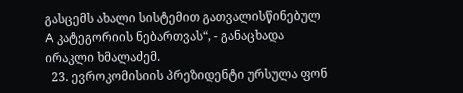გასცემს ახალი სისტემით გათვალისწინებულ A კატეგორიის ნებართვას“, - განაცხადა ირაკლი ხმალაძემ.
  23. ევროკომისიის პრეზიდენტი ურსულა ფონ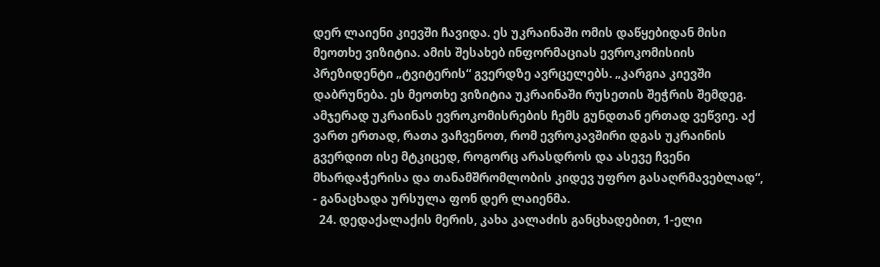დერ ლაიენი კიევში ჩავიდა. ეს უკრაინაში ომის დაწყებიდან მისი მეოთხე ვიზიტია. ამის შესახებ ინფორმაციას ევროკომისიის პრეზიდენტი „ტვიტერის“ გვერდზე ავრცელებს. „კარგია კიევში დაბრუნება. ეს მეოთხე ვიზიტია უკრაინაში რუსეთის შეჭრის შემდეგ. ამჯერად უკრაინას ევროკომისრების ჩემს გუნდთან ერთად ვეწვიე. აქ ვართ ერთად, რათა ვაჩვენოთ, რომ ევროკავშირი დგას უკრაინის გვერდით ისე მტკიცედ, როგორც არასდროს და ასევე ჩვენი მხარდაჭერისა და თანამშრომლობის კიდევ უფრო გასაღრმავებლად“, - განაცხადა ურსულა ფონ დერ ლაიენმა.
  24. დედაქალაქის მერის, კახა კალაძის განცხადებით, 1-ელი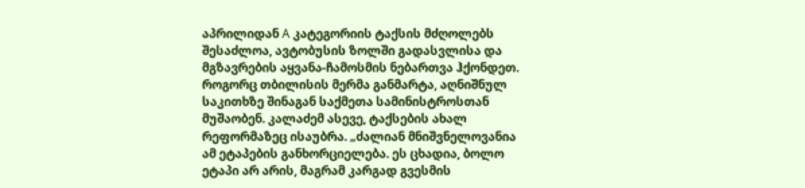აპრილიდან A კატეგორიის ტაქსის მძღოლებს შესაძლოა, ავტობუსის ზოლში გადასვლისა და მგზავრების აყვანა-ჩამოსმის ნებართვა ჰქონდეთ. როგორც თბილისის მერმა განმარტა, აღნიშნულ საკითხზე შინაგან საქმეთა სამინისტროსთან მუშაობენ. კალაძემ ასევე, ტაქსების ახალ რეფორმაზეც ისაუბრა. „ძალიან მნიშვნელოვანია ამ ეტაპების განხორციელება. ეს ცხადია, ბოლო ეტაპი არ არის, მაგრამ კარგად გვესმის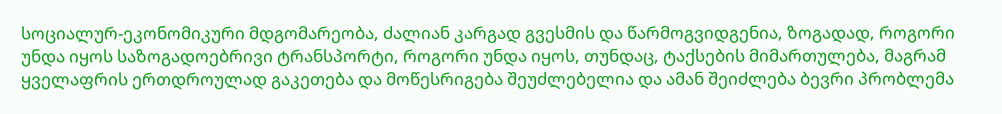სოციალურ-ეკონომიკური მდგომარეობა, ძალიან კარგად გვესმის და წარმოგვიდგენია, ზოგადად, როგორი უნდა იყოს საზოგადოებრივი ტრანსპორტი, როგორი უნდა იყოს, თუნდაც, ტაქსების მიმართულება, მაგრამ ყველაფრის ერთდროულად გაკეთება და მოწესრიგება შეუძლებელია და ამან შეიძლება ბევრი პრობლემა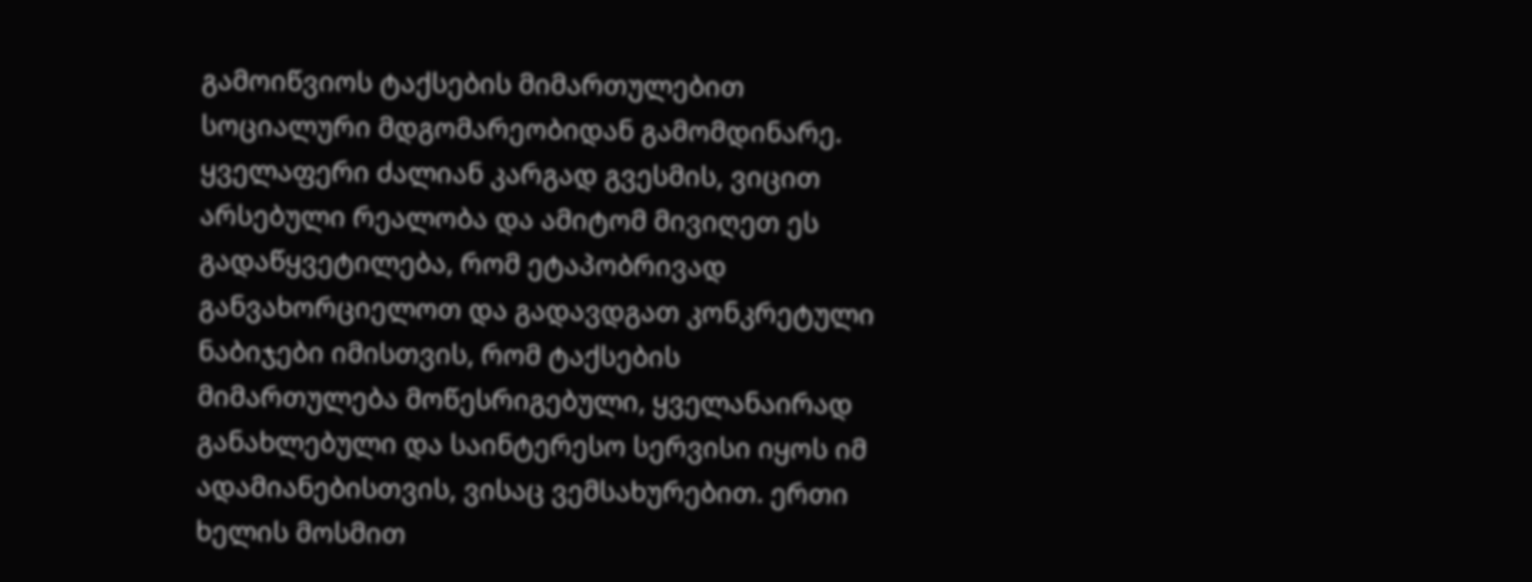გამოიწვიოს ტაქსების მიმართულებით სოციალური მდგომარეობიდან გამომდინარე. ყველაფერი ძალიან კარგად გვესმის, ვიცით არსებული რეალობა და ამიტომ მივიღეთ ეს გადაწყვეტილება, რომ ეტაპობრივად განვახორციელოთ და გადავდგათ კონკრეტული ნაბიჯები იმისთვის, რომ ტაქსების მიმართულება მოწესრიგებული, ყველანაირად განახლებული და საინტერესო სერვისი იყოს იმ ადამიანებისთვის, ვისაც ვემსახურებით. ერთი ხელის მოსმით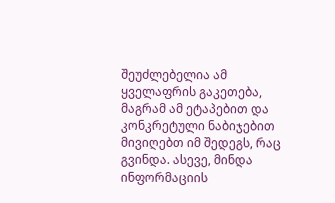შეუძლებელია ამ ყველაფრის გაკეთება, მაგრამ ამ ეტაპებით და კონკრეტული ნაბიჯებით მივიღებთ იმ შედეგს, რაც გვინდა. ასევე, მინდა ინფორმაციის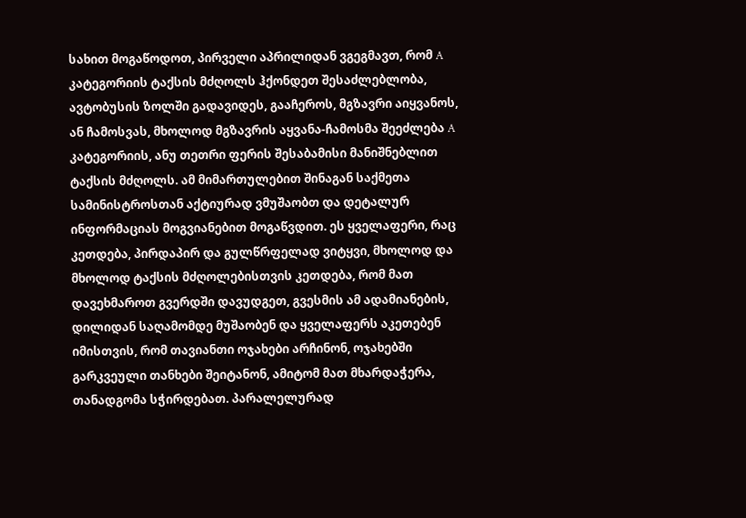სახით მოგაწოდოთ, პირველი აპრილიდან ვგეგმავთ, რომ A კატეგორიის ტაქსის მძღოლს ჰქონდეთ შესაძლებლობა, ავტობუსის ზოლში გადავიდეს, გააჩეროს, მგზავრი აიყვანოს, ან ჩამოსვას, მხოლოდ მგზავრის აყვანა-ჩამოსმა შეეძლება A კატეგორიის, ანუ თეთრი ფერის შესაბამისი მანიშნებლით ტაქსის მძღოლს. ამ მიმართულებით შინაგან საქმეთა სამინისტროსთან აქტიურად ვმუშაობთ და დეტალურ ინფორმაციას მოგვიანებით მოგაწვდით. ეს ყველაფერი, რაც კეთდება, პირდაპირ და გულწრფელად ვიტყვი, მხოლოდ და მხოლოდ ტაქსის მძღოლებისთვის კეთდება, რომ მათ დავეხმაროთ გვერდში დავუდგეთ, გვესმის ამ ადამიანების, დილიდან საღამომდე მუშაობენ და ყველაფერს აკეთებენ იმისთვის, რომ თავიანთი ოჯახები არჩინონ, ოჯახებში გარკვეული თანხები შეიტანონ, ამიტომ მათ მხარდაჭერა, თანადგომა სჭირდებათ. პარალელურად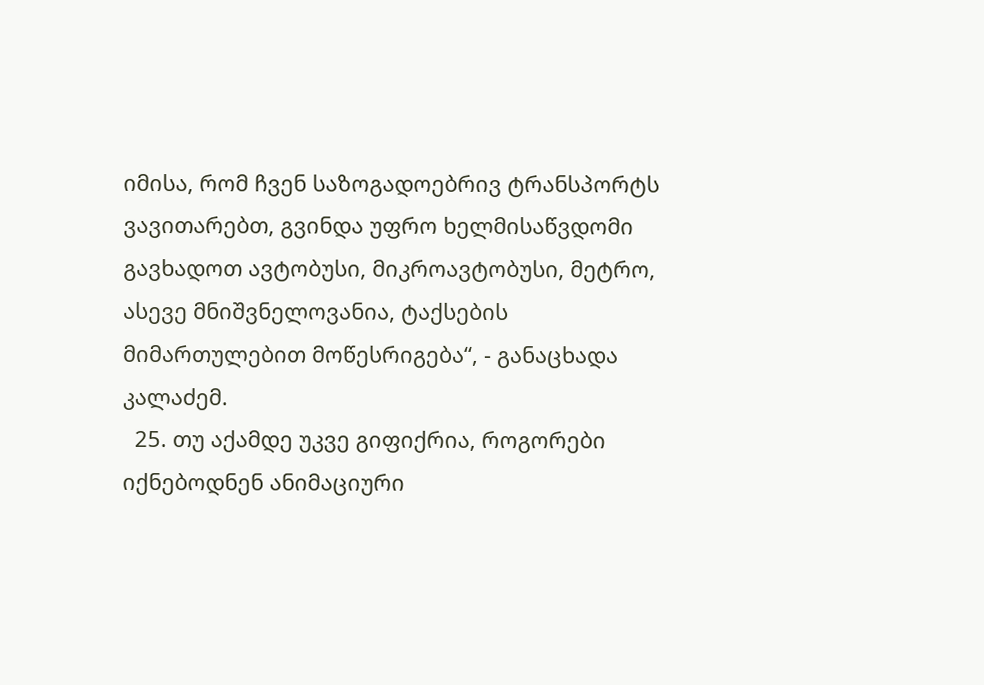იმისა, რომ ჩვენ საზოგადოებრივ ტრანსპორტს ვავითარებთ, გვინდა უფრო ხელმისაწვდომი გავხადოთ ავტობუსი, მიკროავტობუსი, მეტრო, ასევე მნიშვნელოვანია, ტაქსების მიმართულებით მოწესრიგება“, - განაცხადა კალაძემ.
  25. თუ აქამდე უკვე გიფიქრია, როგორები იქნებოდნენ ანიმაციური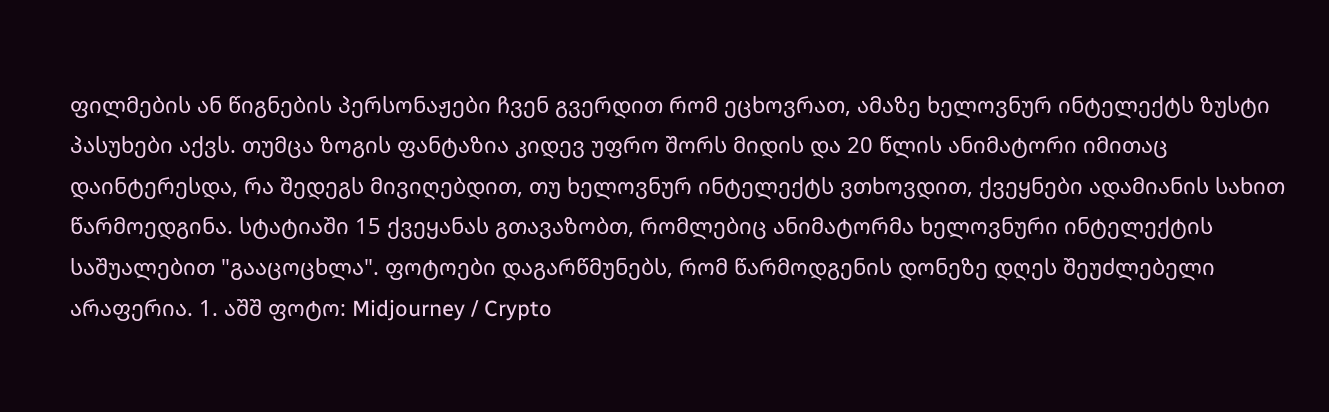ფილმების ან წიგნების პერსონაჟები ჩვენ გვერდით რომ ეცხოვრათ, ამაზე ხელოვნურ ინტელექტს ზუსტი პასუხები აქვს. თუმცა ზოგის ფანტაზია კიდევ უფრო შორს მიდის და 20 წლის ანიმატორი იმითაც დაინტერესდა, რა შედეგს მივიღებდით, თუ ხელოვნურ ინტელექტს ვთხოვდით, ქვეყნები ადამიანის სახით წარმოედგინა. სტატიაში 15 ქვეყანას გთავაზობთ, რომლებიც ანიმატორმა ხელოვნური ინტელექტის საშუალებით "გააცოცხლა". ფოტოები დაგარწმუნებს, რომ წარმოდგენის დონეზე დღეს შეუძლებელი არაფერია. 1. აშშ ფოტო: Midjourney / Crypto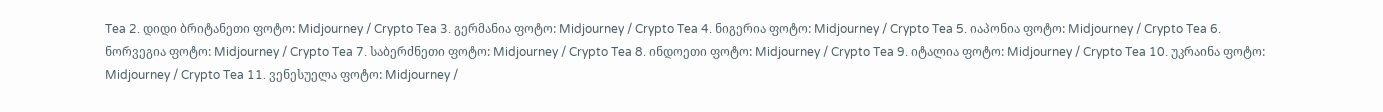Tea 2. დიდი ბრიტანეთი ფოტო: Midjourney / Crypto Tea 3. გერმანია ფოტო: Midjourney / Crypto Tea 4. ნიგერია ფოტო: Midjourney / Crypto Tea 5. იაპონია ფოტო: Midjourney / Crypto Tea 6. ნორვეგია ფოტო: Midjourney / Crypto Tea 7. საბერძნეთი ფოტო: Midjourney / Crypto Tea 8. ინდოეთი ფოტო: Midjourney / Crypto Tea 9. იტალია ფოტო: Midjourney / Crypto Tea 10. უკრაინა ფოტო: Midjourney / Crypto Tea 11. ვენესუელა ფოტო: Midjourney /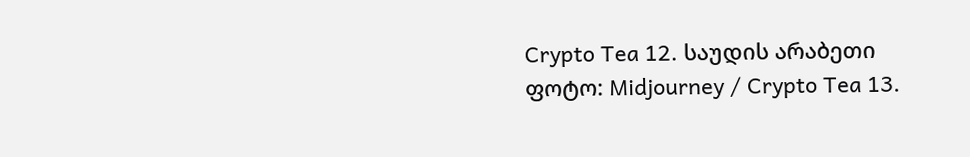Crypto Tea 12. საუდის არაბეთი ფოტო: Midjourney / Crypto Tea 13.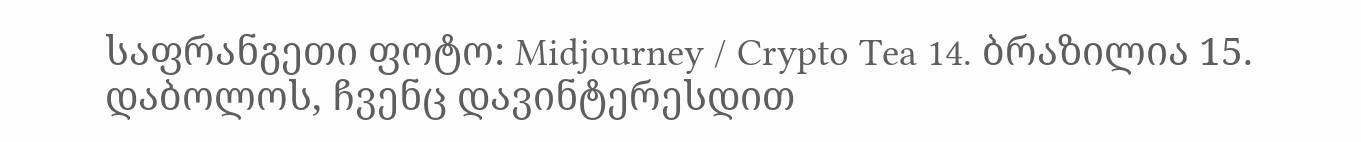საფრანგეთი ფოტო: Midjourney / Crypto Tea 14. ბრაზილია 15. დაბოლოს, ჩვენც დავინტერესდით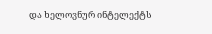და ხელოვნურ ინტელექტს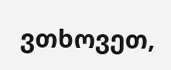ვთხოვეთ,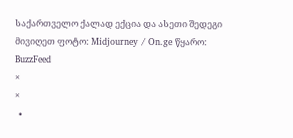საქართველო ქალად ექცია და ასეთი შედეგი მივიღეთ ფოტო: Midjourney / On.ge წყარო: BuzzFeed
×
×
  •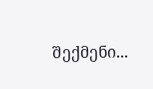შექმენი...